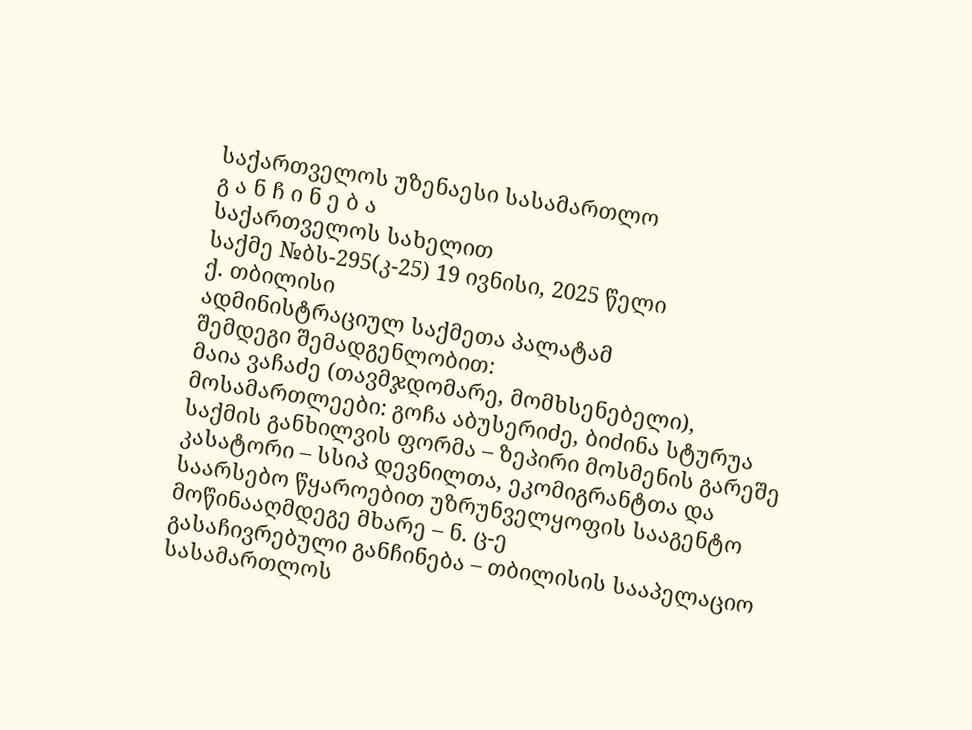საქართველოს უზენაესი სასამართლო
გ ა ნ ჩ ი ნ ე ბ ა
საქართველოს სახელით
საქმე №ბს-295(კ-25) 19 ივნისი, 2025 წელი
ქ. თბილისი
ადმინისტრაციულ საქმეთა პალატამ
შემდეგი შემადგენლობით:
მაია ვაჩაძე (თავმჯდომარე, მომხსენებელი),
მოსამართლეები: გოჩა აბუსერიძე, ბიძინა სტურუა
საქმის განხილვის ფორმა – ზეპირი მოსმენის გარეშე
კასატორი – სსიპ დევნილთა, ეკომიგრანტთა და საარსებო წყაროებით უზრუნველყოფის სააგენტო
მოწინააღმდეგე მხარე – ნ. ც-ე
გასაჩივრებული განჩინება – თბილისის სააპელაციო სასამართლოს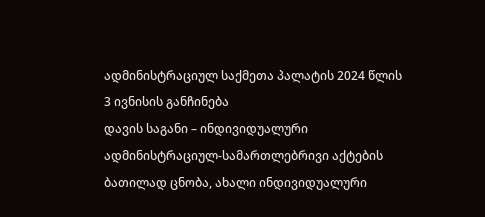ადმინისტრაციულ საქმეთა პალატის 2024 წლის 3 ივნისის განჩინება
დავის საგანი – ინდივიდუალური ადმინისტრაციულ-სამართლებრივი აქტების ბათილად ცნობა, ახალი ინდივიდუალური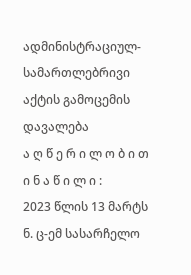ადმინისტრაციულ-სამართლებრივი აქტის გამოცემის დავალება
ა ღ წ ე რ ი ლ ო ბ ი თ ი ნ ა წ ი ლ ი :
2023 წლის 13 მარტს ნ. ც-ემ სასარჩელო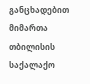განცხადებით მიმართა თბილისის საქალაქო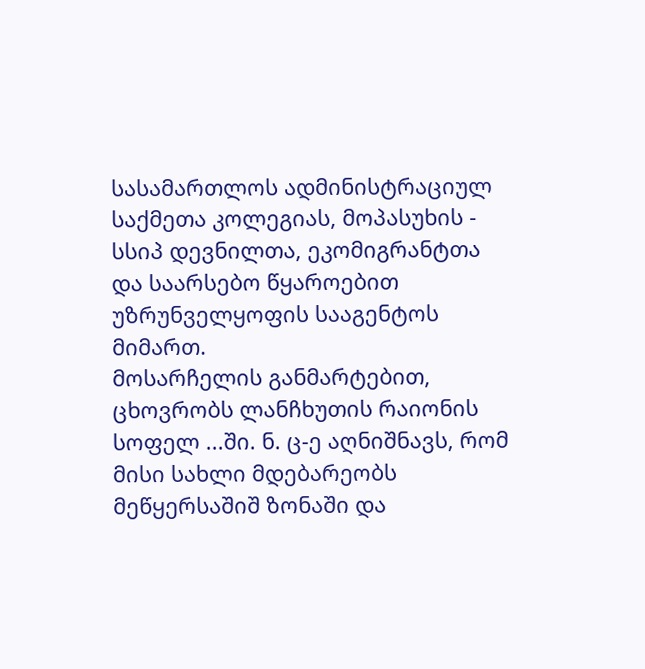სასამართლოს ადმინისტრაციულ საქმეთა კოლეგიას, მოპასუხის - სსიპ დევნილთა, ეკომიგრანტთა და საარსებო წყაროებით უზრუნველყოფის სააგენტოს მიმართ.
მოსარჩელის განმარტებით, ცხოვრობს ლანჩხუთის რაიონის სოფელ ...ში. ნ. ც-ე აღნიშნავს, რომ მისი სახლი მდებარეობს მეწყერსაშიშ ზონაში და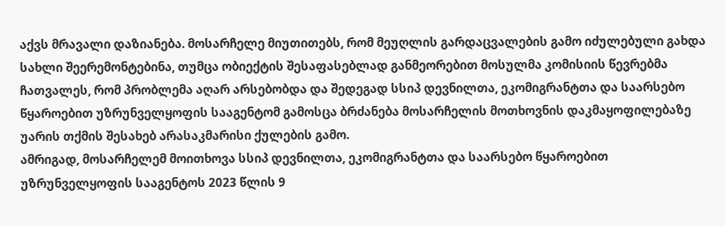აქვს მრავალი დაზიანება. მოსარჩელე მიუთითებს, რომ მეუღლის გარდაცვალების გამო იძულებული გახდა სახლი შეერემონტებინა, თუმცა ობიექტის შესაფასებლად განმეორებით მოსულმა კომისიის წევრებმა ჩათვალეს, რომ პრობლემა აღარ არსებობდა და შედეგად სსიპ დევნილთა, ეკომიგრანტთა და საარსებო წყაროებით უზრუნველყოფის სააგენტომ გამოსცა ბრძანება მოსარჩელის მოთხოვნის დაკმაყოფილებაზე უარის თქმის შესახებ არასაკმარისი ქულების გამო.
ამრიგად, მოსარჩელემ მოითხოვა სსიპ დევნილთა, ეკომიგრანტთა და საარსებო წყაროებით უზრუნველყოფის სააგენტოს 2023 წლის 9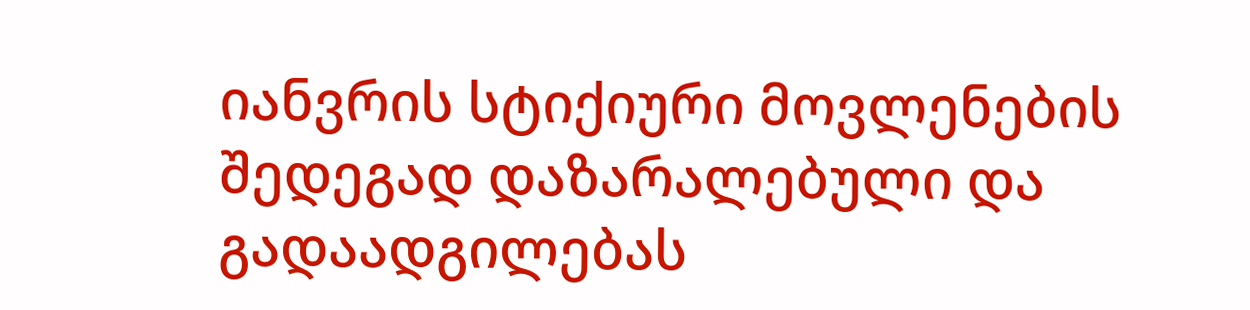იანვრის სტიქიური მოვლენების შედეგად დაზარალებული და გადაადგილებას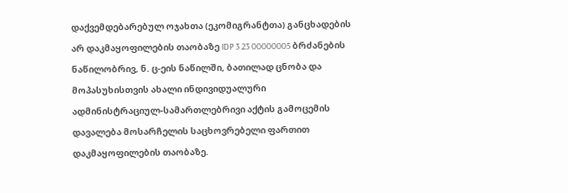დაქვემდებარებულ ოჯახთა (ეკომიგრანტთა) განცხადების არ დაკმაყოფილების თაობაზე IDP 3 23 00000005 ბრძანების ნაწილობრივ, ნ. ც-ეის ნაწილში, ბათილად ცნობა და მოპასუხისთვის ახალი ინდივიდუალური ადმინისტრაციულ-სამართლებრივი აქტის გამოცემის დავალება მოსარჩელის საცხოვრებელი ფართით დაკმაყოფილების თაობაზე.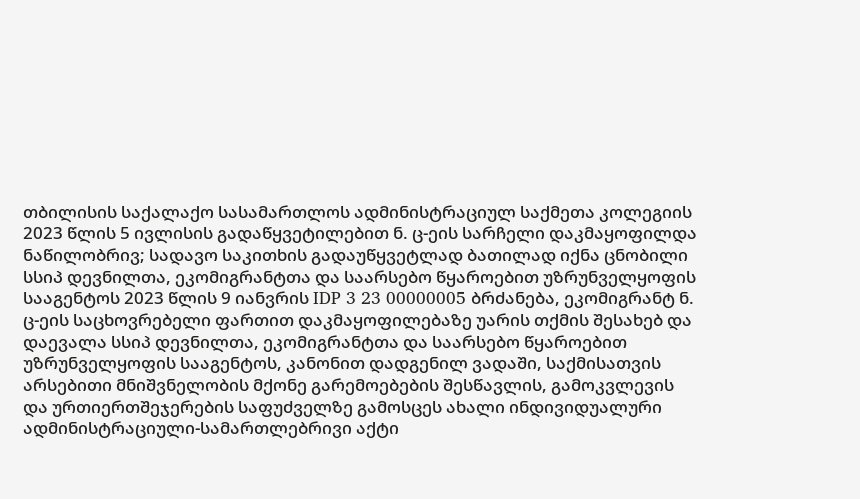თბილისის საქალაქო სასამართლოს ადმინისტრაციულ საქმეთა კოლეგიის 2023 წლის 5 ივლისის გადაწყვეტილებით ნ. ც-ეის სარჩელი დაკმაყოფილდა ნაწილობრივ; სადავო საკითხის გადაუწყვეტლად ბათილად იქნა ცნობილი სსიპ დევნილთა, ეკომიგრანტთა და საარსებო წყაროებით უზრუნველყოფის სააგენტოს 2023 წლის 9 იანვრის IDP 3 23 00000005 ბრძანება, ეკომიგრანტ ნ. ც-ეის საცხოვრებელი ფართით დაკმაყოფილებაზე უარის თქმის შესახებ და დაევალა სსიპ დევნილთა, ეკომიგრანტთა და საარსებო წყაროებით უზრუნველყოფის სააგენტოს, კანონით დადგენილ ვადაში, საქმისათვის არსებითი მნიშვნელობის მქონე გარემოებების შესწავლის, გამოკვლევის და ურთიერთშეჯერების საფუძველზე გამოსცეს ახალი ინდივიდუალური ადმინისტრაციული-სამართლებრივი აქტი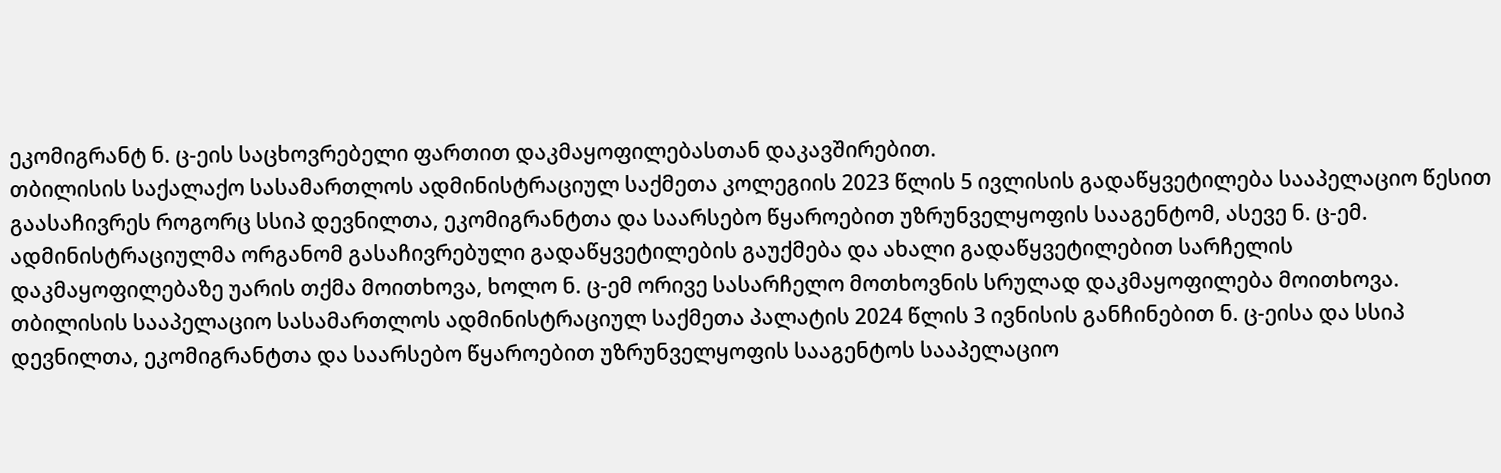ეკომიგრანტ ნ. ც-ეის საცხოვრებელი ფართით დაკმაყოფილებასთან დაკავშირებით.
თბილისის საქალაქო სასამართლოს ადმინისტრაციულ საქმეთა კოლეგიის 2023 წლის 5 ივლისის გადაწყვეტილება სააპელაციო წესით გაასაჩივრეს როგორც სსიპ დევნილთა, ეკომიგრანტთა და საარსებო წყაროებით უზრუნველყოფის სააგენტომ, ასევე ნ. ც-ემ. ადმინისტრაციულმა ორგანომ გასაჩივრებული გადაწყვეტილების გაუქმება და ახალი გადაწყვეტილებით სარჩელის დაკმაყოფილებაზე უარის თქმა მოითხოვა, ხოლო ნ. ც-ემ ორივე სასარჩელო მოთხოვნის სრულად დაკმაყოფილება მოითხოვა.
თბილისის სააპელაციო სასამართლოს ადმინისტრაციულ საქმეთა პალატის 2024 წლის 3 ივნისის განჩინებით ნ. ც-ეისა და სსიპ დევნილთა, ეკომიგრანტთა და საარსებო წყაროებით უზრუნველყოფის სააგენტოს სააპელაციო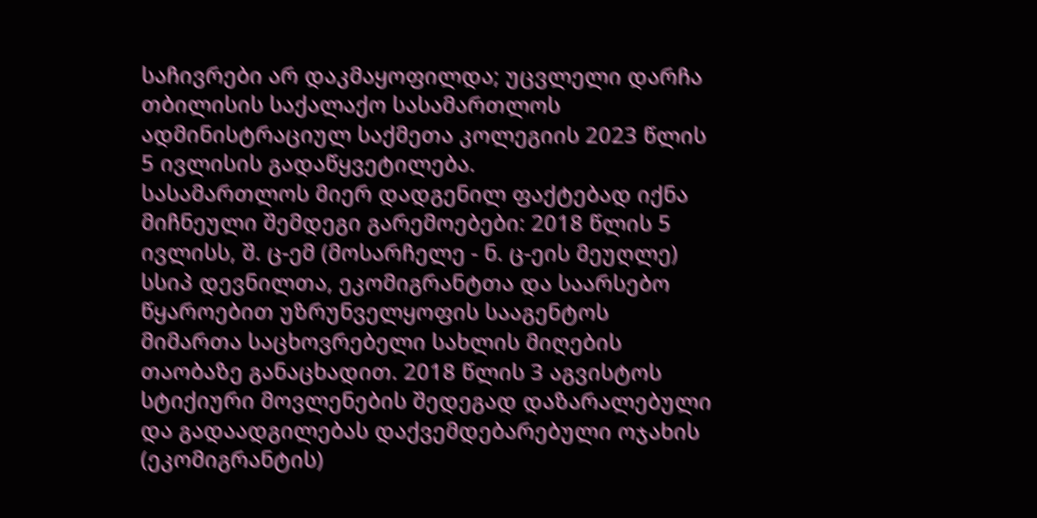საჩივრები არ დაკმაყოფილდა; უცვლელი დარჩა თბილისის საქალაქო სასამართლოს ადმინისტრაციულ საქმეთა კოლეგიის 2023 წლის 5 ივლისის გადაწყვეტილება.
სასამართლოს მიერ დადგენილ ფაქტებად იქნა მიჩნეული შემდეგი გარემოებები: 2018 წლის 5 ივლისს, შ. ც-ემ (მოსარჩელე - ნ. ც-ეის მეუღლე) სსიპ დევნილთა, ეკომიგრანტთა და საარსებო წყაროებით უზრუნველყოფის სააგენტოს მიმართა საცხოვრებელი სახლის მიღების თაობაზე განაცხადით. 2018 წლის 3 აგვისტოს სტიქიური მოვლენების შედეგად დაზარალებული და გადაადგილებას დაქვემდებარებული ოჯახის (ეკომიგრანტის)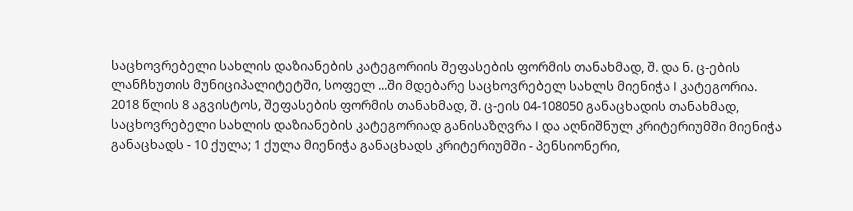საცხოვრებელი სახლის დაზიანების კატეგორიის შეფასების ფორმის თანახმად, შ. და ნ. ც-ების ლანჩხუთის მუნიციპალიტეტში, სოფელ ...ში მდებარე საცხოვრებელ სახლს მიენიჭა I კატეგორია. 2018 წლის 8 აგვისტოს, შეფასების ფორმის თანახმად, შ. ც-ეის 04-108050 განაცხადის თანახმად, საცხოვრებელი სახლის დაზიანების კატეგორიად განისაზღვრა I და აღნიშნულ კრიტერიუმში მიენიჭა განაცხადს - 10 ქულა; 1 ქულა მიენიჭა განაცხადს კრიტერიუმში - პენსიონერი,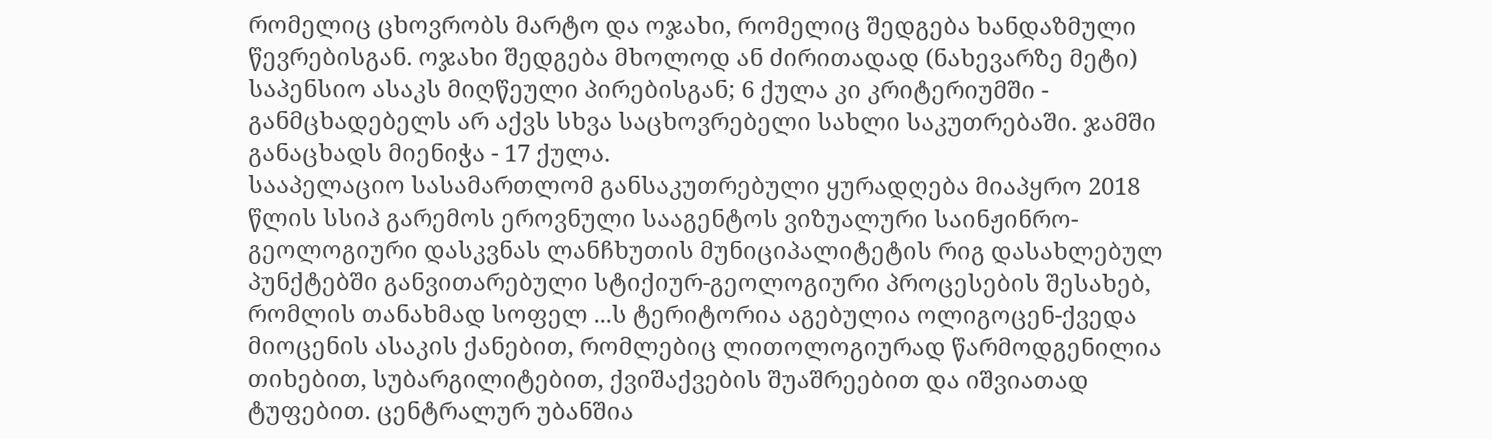რომელიც ცხოვრობს მარტო და ოჯახი, რომელიც შედგება ხანდაზმული წევრებისგან. ოჯახი შედგება მხოლოდ ან ძირითადად (ნახევარზე მეტი) საპენსიო ასაკს მიღწეული პირებისგან; 6 ქულა კი კრიტერიუმში - განმცხადებელს არ აქვს სხვა საცხოვრებელი სახლი საკუთრებაში. ჯამში განაცხადს მიენიჭა - 17 ქულა.
სააპელაციო სასამართლომ განსაკუთრებული ყურადღება მიაპყრო 2018 წლის სსიპ გარემოს ეროვნული სააგენტოს ვიზუალური საინჟინრო-გეოლოგიური დასკვნას ლანჩხუთის მუნიციპალიტეტის რიგ დასახლებულ პუნქტებში განვითარებული სტიქიურ-გეოლოგიური პროცესების შესახებ, რომლის თანახმად სოფელ ...ს ტერიტორია აგებულია ოლიგოცენ-ქვედა მიოცენის ასაკის ქანებით, რომლებიც ლითოლოგიურად წარმოდგენილია თიხებით, სუბარგილიტებით, ქვიშაქვების შუაშრეებით და იშვიათად ტუფებით. ცენტრალურ უბანშია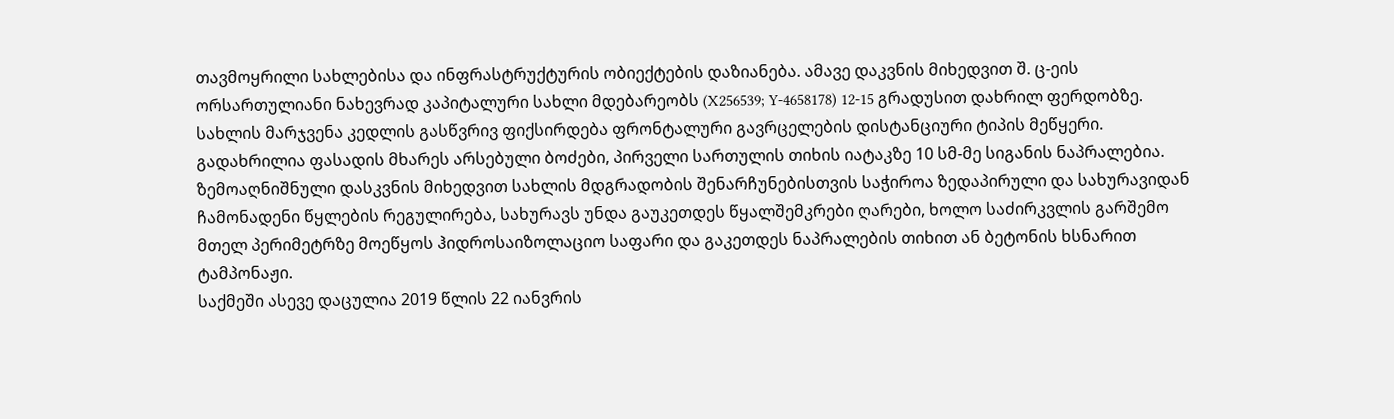თავმოყრილი სახლებისა და ინფრასტრუქტურის ობიექტების დაზიანება. ამავე დაკვნის მიხედვით შ. ც-ეის ორსართულიანი ნახევრად კაპიტალური სახლი მდებარეობს (X256539; Y-4658178) 12-15 გრადუსით დახრილ ფერდობზე. სახლის მარჯვენა კედლის გასწვრივ ფიქსირდება ფრონტალური გავრცელების დისტანციური ტიპის მეწყერი. გადახრილია ფასადის მხარეს არსებული ბოძები, პირველი სართულის თიხის იატაკზე 10 სმ-მე სიგანის ნაპრალებია. ზემოაღნიშნული დასკვნის მიხედვით სახლის მდგრადობის შენარჩუნებისთვის საჭიროა ზედაპირული და სახურავიდან ჩამონადენი წყლების რეგულირება, სახურავს უნდა გაუკეთდეს წყალშემკრები ღარები, ხოლო საძირკვლის გარშემო მთელ პერიმეტრზე მოეწყოს ჰიდროსაიზოლაციო საფარი და გაკეთდეს ნაპრალების თიხით ან ბეტონის ხსნარით ტამპონაჟი.
საქმეში ასევე დაცულია 2019 წლის 22 იანვრის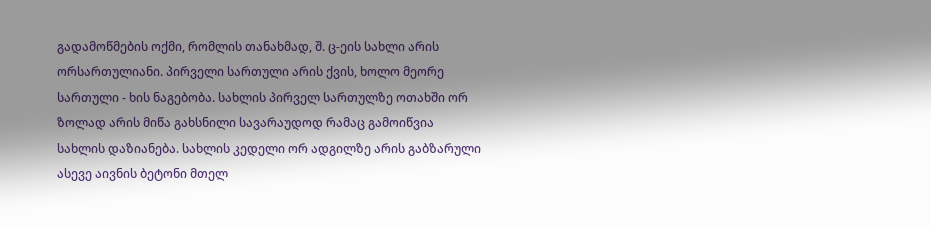გადამოწმების ოქმი, რომლის თანახმად, შ. ც-ეის სახლი არის ორსართულიანი. პირველი სართული არის ქვის, ხოლო მეორე სართული - ხის ნაგებობა. სახლის პირველ სართულზე ოთახში ორ ზოლად არის მიწა გახსნილი სავარაუდოდ რამაც გამოიწვია სახლის დაზიანება. სახლის კედელი ორ ადგილზე არის გაბზარული ასევე აივნის ბეტონი მთელ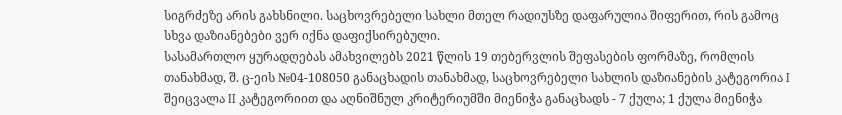სიგრძეზე არის გახსნილი. საცხოვრებელი სახლი მთელ რადიუსზე დაფარულია შიფერით, რის გამოც სხვა დაზიანებები ვერ იქნა დაფიქსირებული.
სასამართლო ყურადღებას ამახვილებს 2021 წლის 19 თებერვლის შეფასების ფორმაზე, რომლის თანახმად, შ. ც-ეის №04-108050 განაცხადის თანახმად, საცხოვრებელი სახლის დაზიანების კატეგორია I შეიცვალა II კატეგორიით და აღნიშნულ კრიტერიუმში მიენიჭა განაცხადს - 7 ქულა; 1 ქულა მიენიჭა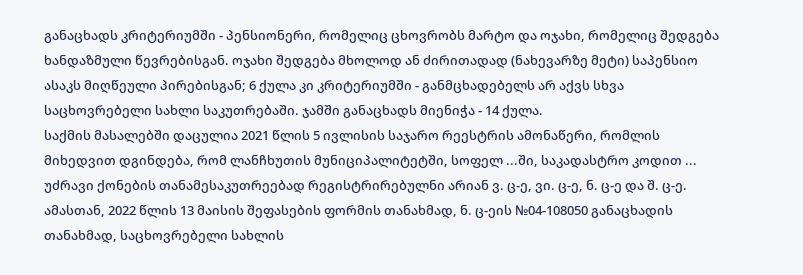განაცხადს კრიტერიუმში - პენსიონერი, რომელიც ცხოვრობს მარტო და ოჯახი, რომელიც შედგება ხანდაზმული წევრებისგან. ოჯახი შედგება მხოლოდ ან ძირითადად (ნახევარზე მეტი) საპენსიო ასაკს მიღწეული პირებისგან; 6 ქულა კი კრიტერიუმში - განმცხადებელს არ აქვს სხვა საცხოვრებელი სახლი საკუთრებაში. ჯამში განაცხადს მიენიჭა - 14 ქულა.
საქმის მასალებში დაცულია 2021 წლის 5 ივლისის საჯარო რეესტრის ამონაწერი, რომლის მიხედვით დგინდება, რომ ლანჩხუთის მუნიციპალიტეტში, სოფელ ...ში, საკადასტრო კოდით ... უძრავი ქონების თანამესაკუთრეებად რეგისტრირებულნი არიან ვ. ც-ე, ვი. ც-ე, ნ. ც-ე და შ. ც-ე.
ამასთან, 2022 წლის 13 მაისის შეფასების ფორმის თანახმად, ნ. ც-ეის №04-108050 განაცხადის თანახმად, საცხოვრებელი სახლის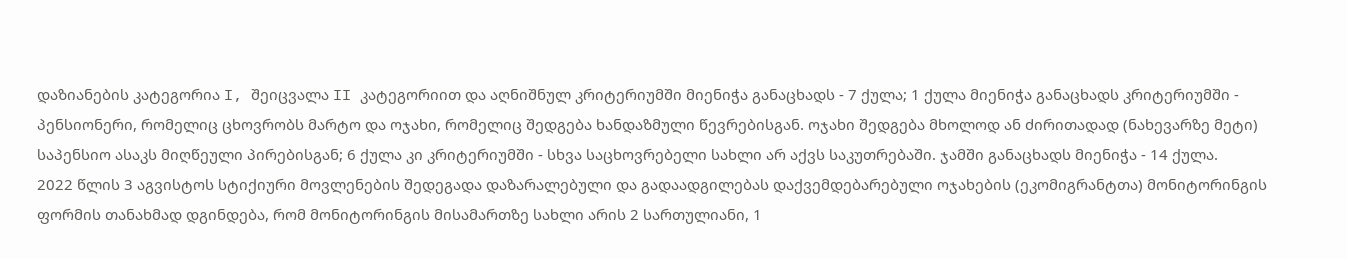დაზიანების კატეგორია I, შეიცვალა II კატეგორიით და აღნიშნულ კრიტერიუმში მიენიჭა განაცხადს - 7 ქულა; 1 ქულა მიენიჭა განაცხადს კრიტერიუმში - პენსიონერი, რომელიც ცხოვრობს მარტო და ოჯახი, რომელიც შედგება ხანდაზმული წევრებისგან. ოჯახი შედგება მხოლოდ ან ძირითადად (ნახევარზე მეტი) საპენსიო ასაკს მიღწეული პირებისგან; 6 ქულა კი კრიტერიუმში - სხვა საცხოვრებელი სახლი არ აქვს საკუთრებაში. ჯამში განაცხადს მიენიჭა - 14 ქულა.
2022 წლის 3 აგვისტოს სტიქიური მოვლენების შედეგადა დაზარალებული და გადაადგილებას დაქვემდებარებული ოჯახების (ეკომიგრანტთა) მონიტორინგის ფორმის თანახმად დგინდება, რომ მონიტორინგის მისამართზე სახლი არის 2 სართულიანი, 1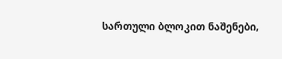სართული ბლოკით ნაშენები,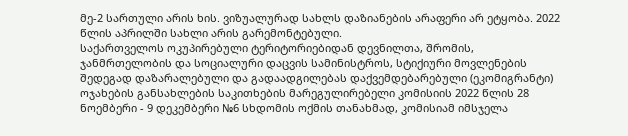მე-2 სართული არის ხის. ვიზუალურად სახლს დაზიანების არაფერი არ ეტყობა. 2022 წლის აპრილში სახლი არის გარემონტებული.
საქართველოს ოკუპირებული ტერიტორიებიდან დევნილთა, შრომის, ჯანმრთელობის და სოციალური დაცვის სამინისტროს, სტიქიური მოვლენების შედეგად დაზარალებული და გადაადგილებას დაქვემდებარებული (ეკომიგრანტი) ოჯახების განსახლების საკითხების მარეგულირებელი კომისიის 2022 წლის 28 ნოემბერი - 9 დეკემბერი №6 სხდომის ოქმის თანახმად, კომისიამ იმსჯელა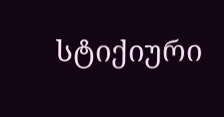სტიქიური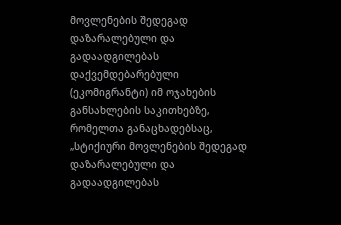მოვლენების შედეგად დაზარალებული და გადაადგილებას დაქვემდებარებული (ეკომიგრანტი) იმ ოჯახების განსახლების საკითხებზე, რომელთა განაცხადებსაც, „სტიქიური მოვლენების შედეგად დაზარალებული და გადაადგილებას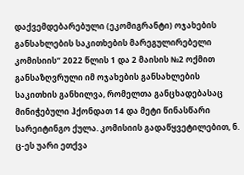დაქვემდებარებული (ეკომიგრანტი) ოჯახების განსახლების საკითხების მარეგულირებელი კომისიის“ 2022 წლის 1 და 2 მაისის №2 ოქმით განსაზღვრული იმ ოჯახების განსახლების საკითხის განხილვა, რომელთა განცხადებასაც მინიჭებული ჰქონდათ 14 და მეტი წინასწარი სარეიტინგო ქულა. კომისიის გადაწყვეტილებით, ნ. ც-ეს უარი ეთქვა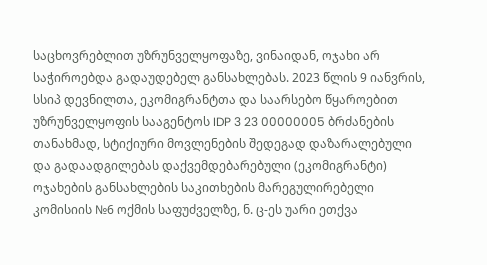საცხოვრებლით უზრუნველყოფაზე, ვინაიდან, ოჯახი არ საჭიროებდა გადაუდებელ განსახლებას. 2023 წლის 9 იანვრის, სსიპ დევნილთა, ეკომიგრანტთა და საარსებო წყაროებით უზრუნველყოფის სააგენტოს IDP 3 23 00000005 ბრძანების თანახმად, სტიქიური მოვლენების შედეგად დაზარალებული და გადაადგილებას დაქვემდებარებული (ეკომიგრანტი) ოჯახების განსახლების საკითხების მარეგულირებელი კომისიის №6 ოქმის საფუძველზე, ნ. ც-ეს უარი ეთქვა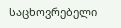საცხოვრებელი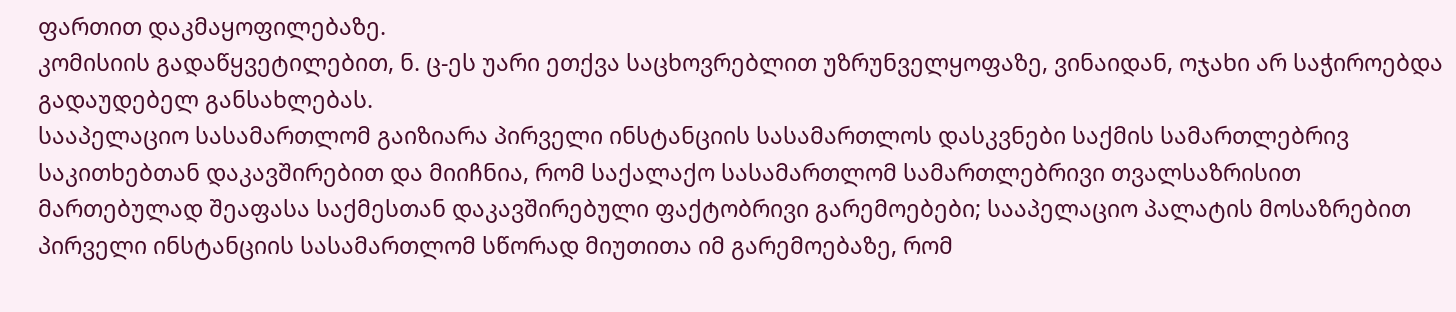ფართით დაკმაყოფილებაზე.
კომისიის გადაწყვეტილებით, ნ. ც-ეს უარი ეთქვა საცხოვრებლით უზრუნველყოფაზე, ვინაიდან, ოჯახი არ საჭიროებდა გადაუდებელ განსახლებას.
სააპელაციო სასამართლომ გაიზიარა პირველი ინსტანციის სასამართლოს დასკვნები საქმის სამართლებრივ საკითხებთან დაკავშირებით და მიიჩნია, რომ საქალაქო სასამართლომ სამართლებრივი თვალსაზრისით მართებულად შეაფასა საქმესთან დაკავშირებული ფაქტობრივი გარემოებები; სააპელაციო პალატის მოსაზრებით პირველი ინსტანციის სასამართლომ სწორად მიუთითა იმ გარემოებაზე, რომ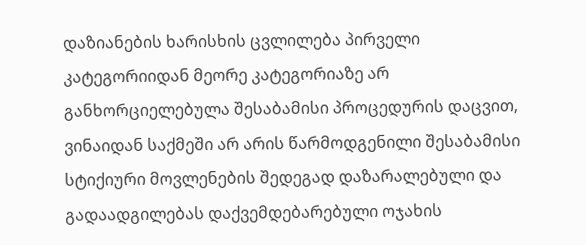დაზიანების ხარისხის ცვლილება პირველი კატეგორიიდან მეორე კატეგორიაზე არ განხორციელებულა შესაბამისი პროცედურის დაცვით, ვინაიდან საქმეში არ არის წარმოდგენილი შესაბამისი სტიქიური მოვლენების შედეგად დაზარალებული და გადაადგილებას დაქვემდებარებული ოჯახის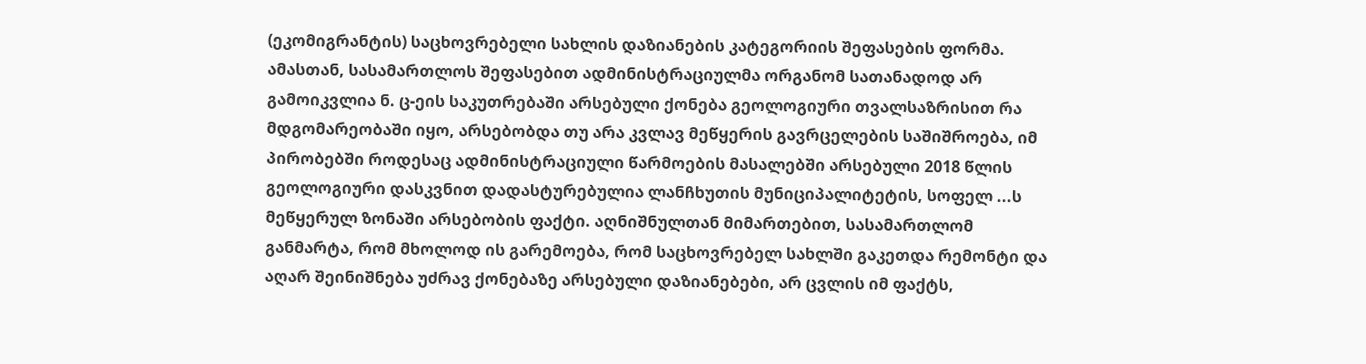(ეკომიგრანტის) საცხოვრებელი სახლის დაზიანების კატეგორიის შეფასების ფორმა. ამასთან, სასამართლოს შეფასებით ადმინისტრაციულმა ორგანომ სათანადოდ არ გამოიკვლია ნ. ც-ეის საკუთრებაში არსებული ქონება გეოლოგიური თვალსაზრისით რა მდგომარეობაში იყო, არსებობდა თუ არა კვლავ მეწყერის გავრცელების საშიშროება, იმ პირობებში როდესაც ადმინისტრაციული წარმოების მასალებში არსებული 2018 წლის გეოლოგიური დასკვნით დადასტურებულია ლანჩხუთის მუნიციპალიტეტის, სოფელ ...ს მეწყერულ ზონაში არსებობის ფაქტი. აღნიშნულთან მიმართებით, სასამართლომ განმარტა, რომ მხოლოდ ის გარემოება, რომ საცხოვრებელ სახლში გაკეთდა რემონტი და აღარ შეინიშნება უძრავ ქონებაზე არსებული დაზიანებები, არ ცვლის იმ ფაქტს,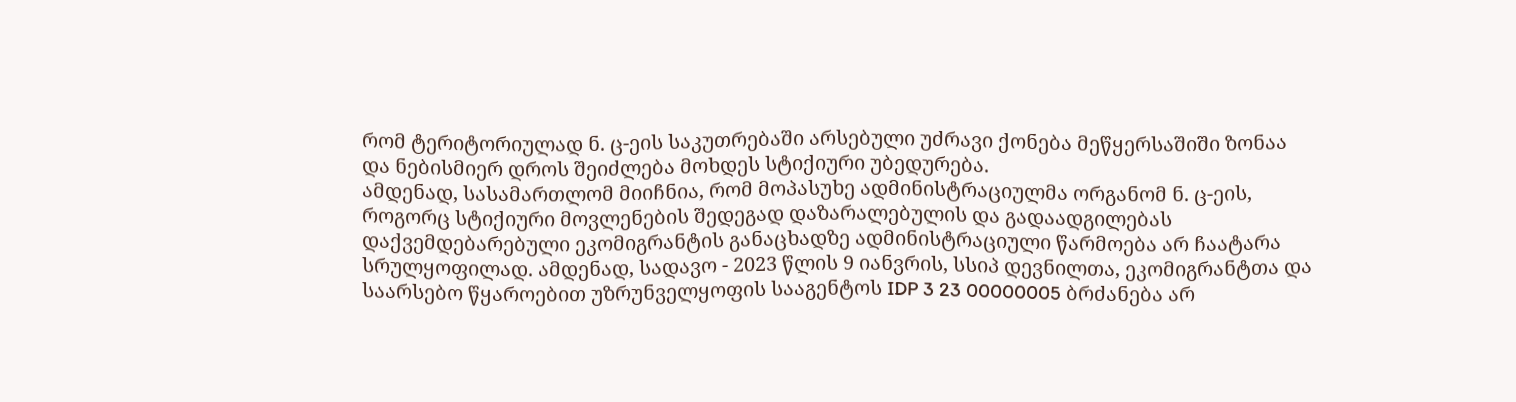რომ ტერიტორიულად ნ. ც-ეის საკუთრებაში არსებული უძრავი ქონება მეწყერსაშიში ზონაა და ნებისმიერ დროს შეიძლება მოხდეს სტიქიური უბედურება.
ამდენად, სასამართლომ მიიჩნია, რომ მოპასუხე ადმინისტრაციულმა ორგანომ ნ. ც-ეის, როგორც სტიქიური მოვლენების შედეგად დაზარალებულის და გადაადგილებას დაქვემდებარებული ეკომიგრანტის განაცხადზე ადმინისტრაციული წარმოება არ ჩაატარა სრულყოფილად. ამდენად, სადავო - 2023 წლის 9 იანვრის, სსიპ დევნილთა, ეკომიგრანტთა და საარსებო წყაროებით უზრუნველყოფის სააგენტოს IDP 3 23 00000005 ბრძანება არ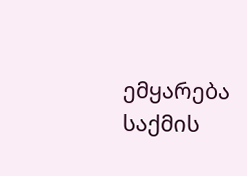ემყარება საქმის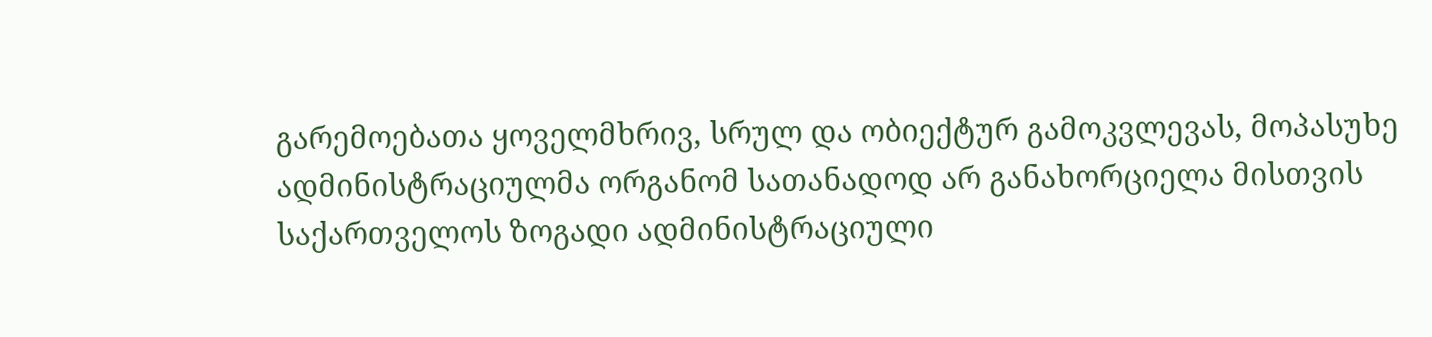გარემოებათა ყოველმხრივ, სრულ და ობიექტურ გამოკვლევას, მოპასუხე ადმინისტრაციულმა ორგანომ სათანადოდ არ განახორციელა მისთვის საქართველოს ზოგადი ადმინისტრაციული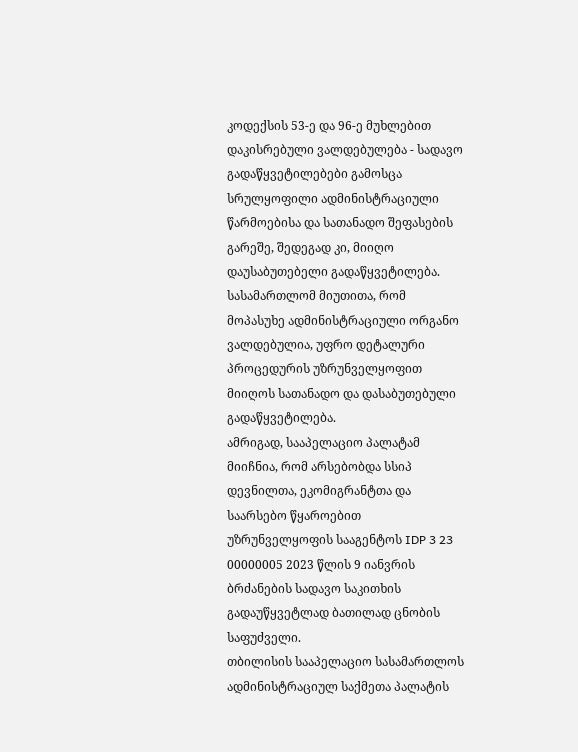კოდექსის 53-ე და 96-ე მუხლებით დაკისრებული ვალდებულება - სადავო გადაწყვეტილებები გამოსცა სრულყოფილი ადმინისტრაციული წარმოებისა და სათანადო შეფასების გარეშე, შედეგად კი, მიიღო დაუსაბუთებელი გადაწყვეტილება. სასამართლომ მიუთითა, რომ მოპასუხე ადმინისტრაციული ორგანო ვალდებულია, უფრო დეტალური პროცედურის უზრუნველყოფით მიიღოს სათანადო და დასაბუთებული გადაწყვეტილება.
ამრიგად, სააპელაციო პალატამ მიიჩნია, რომ არსებობდა სსიპ დევნილთა, ეკომიგრანტთა და საარსებო წყაროებით უზრუნველყოფის სააგენტოს IDP 3 23 00000005 2023 წლის 9 იანვრის ბრძანების სადავო საკითხის გადაუწყვეტლად ბათილად ცნობის საფუძველი.
თბილისის სააპელაციო სასამართლოს ადმინისტრაციულ საქმეთა პალატის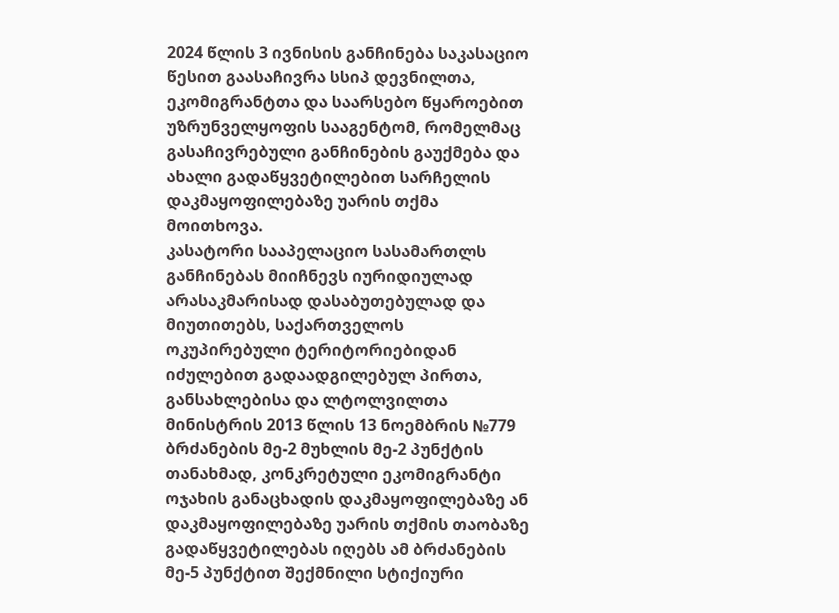2024 წლის 3 ივნისის განჩინება საკასაციო წესით გაასაჩივრა სსიპ დევნილთა, ეკომიგრანტთა და საარსებო წყაროებით უზრუნველყოფის სააგენტომ, რომელმაც გასაჩივრებული განჩინების გაუქმება და ახალი გადაწყვეტილებით სარჩელის დაკმაყოფილებაზე უარის თქმა მოითხოვა.
კასატორი სააპელაციო სასამართლს განჩინებას მიიჩნევს იურიდიულად არასაკმარისად დასაბუთებულად და მიუთითებს, საქართველოს ოკუპირებული ტერიტორიებიდან იძულებით გადაადგილებულ პირთა, განსახლებისა და ლტოლვილთა მინისტრის 2013 წლის 13 ნოემბრის №779 ბრძანების მე-2 მუხლის მე-2 პუნქტის თანახმად, კონკრეტული ეკომიგრანტი ოჯახის განაცხადის დაკმაყოფილებაზე ან დაკმაყოფილებაზე უარის თქმის თაობაზე გადაწყვეტილებას იღებს ამ ბრძანების მე-5 პუნქტით შექმნილი სტიქიური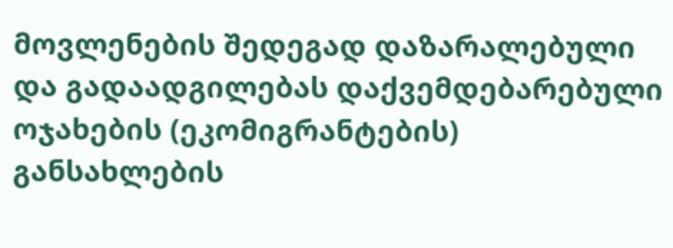მოვლენების შედეგად დაზარალებული და გადაადგილებას დაქვემდებარებული ოჯახების (ეკომიგრანტების) განსახლების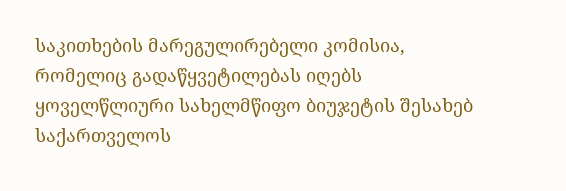საკითხების მარეგულირებელი კომისია, რომელიც გადაწყვეტილებას იღებს ყოველწლიური სახელმწიფო ბიუჯეტის შესახებ საქართველოს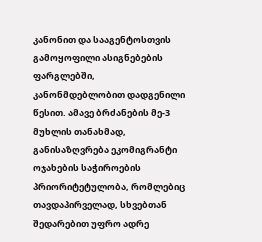კანონით და სააგენტოსთვის გამოყოფილი ასიგნებების ფარგლებში, კანონმდებლობით დადგენილი წესით. ამავე ბრძანების მე-3 მუხლის თანახმად, განისაზღვრება ეკომიგრანტი ოჯახების საჭიროების პრიორიტეტულობა, რომლებიც თავდაპირველად, სხვებთან შედარებით უფრო ადრე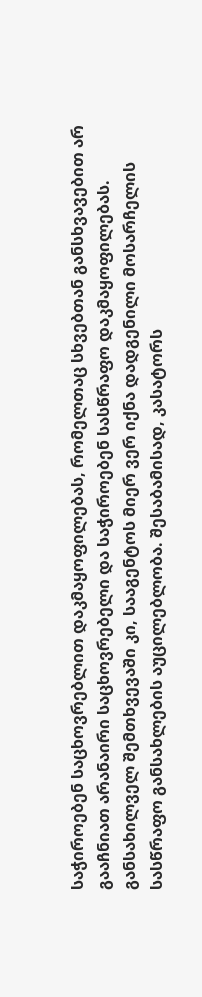საჭიროებენ საცხოვრებლით დაკმაყოფილებას, რომელთაც სხვებთან განსხვავებით არ გააჩნიათ არანაირი საცხოვრებელი და საჭიროებენ სასწრაფო დაკმაყოფილებას. განსახილველ შემთხვევაში კი, სააგენტოს მიერ ვერ იქნა დადგენილი მოსარჩელის სასწრაფო განსახლების აუცილებლობა. შესაბამისად, კასატორს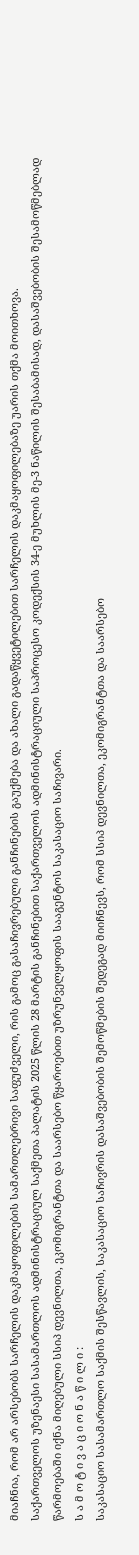მიაჩნია, რომ არ არსებობს სარჩელის დაკმაყოფილების სამართლებრივი საფუძველი, რის გამოც გასაჩივრებული განჩინების გაუქმება და ახალი გადაწყვეტილებით სარჩელის დაკმაყოფილებაზე უარის თქმა მოითხოვა.
საქართველოს უზენაესი სასამართლოს ადმინისტრაციულ საქმეთა პალატის 2025 წლის 28 მარტის განჩინებით საქართველოს ადმინისტრაციული საპროცესო კოდექსის 34-ე მუხლის მე-3 ნაწილის შესაბამისად, დასაშვებობის შესამოწმებლად წარმოებაში იქნა მიღებული სსიპ დევნილთა, ეკომიგრანტთა და საარსებო წყაროებით უზრუნველყოფის სააგენტოს საკასაციო საჩივარი.
ს ა მ ო ტ ი ვ ა ც ი ო ნ ა წ ი ლ ი :
საკასაციო სასამართლო საქმის შესწავლის, საკასაციო საჩივრის დასაშვებობის შემოწმების შედეგად მიიჩნევს, რომ სსიპ დევნილთა, ეკომიგრანტთა და საარსებო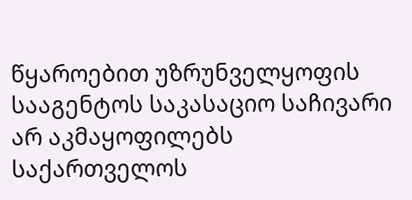წყაროებით უზრუნველყოფის სააგენტოს საკასაციო საჩივარი არ აკმაყოფილებს საქართველოს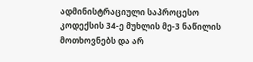ადმინისტრაციული საპროცესო კოდექსის 34-ე მუხლის მე-3 ნაწილის მოთხოვნებს და არ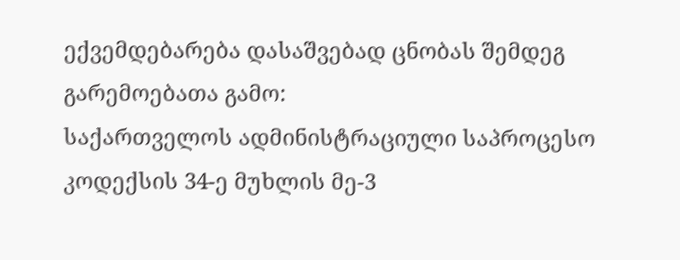ექვემდებარება დასაშვებად ცნობას შემდეგ გარემოებათა გამო:
საქართველოს ადმინისტრაციული საპროცესო კოდექსის 34-ე მუხლის მე-3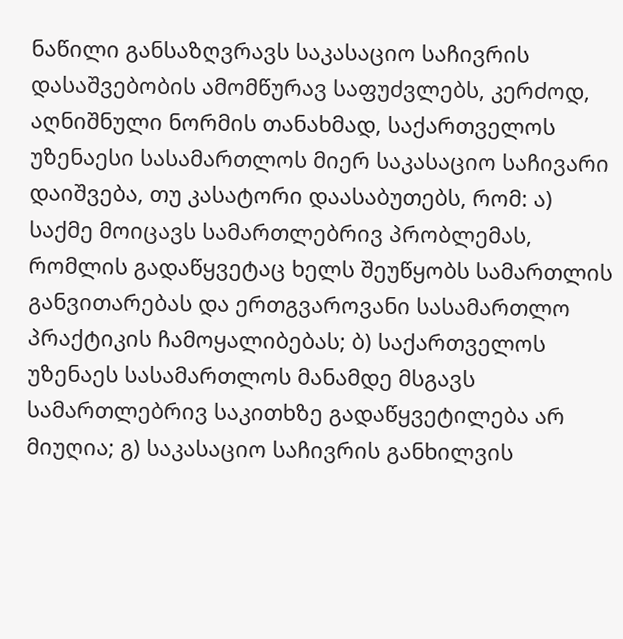ნაწილი განსაზღვრავს საკასაციო საჩივრის დასაშვებობის ამომწურავ საფუძვლებს, კერძოდ, აღნიშნული ნორმის თანახმად, საქართველოს უზენაესი სასამართლოს მიერ საკასაციო საჩივარი დაიშვება, თუ კასატორი დაასაბუთებს, რომ: ა) საქმე მოიცავს სამართლებრივ პრობლემას, რომლის გადაწყვეტაც ხელს შეუწყობს სამართლის განვითარებას და ერთგვაროვანი სასამართლო პრაქტიკის ჩამოყალიბებას; ბ) საქართველოს უზენაეს სასამართლოს მანამდე მსგავს სამართლებრივ საკითხზე გადაწყვეტილება არ მიუღია; გ) საკასაციო საჩივრის განხილვის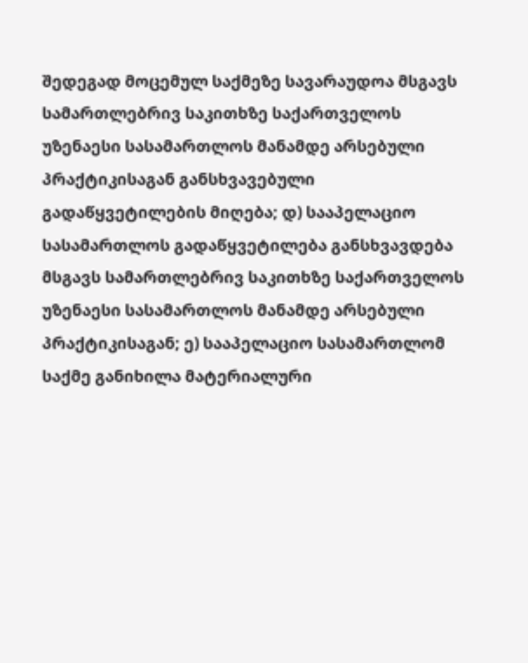შედეგად მოცემულ საქმეზე სავარაუდოა მსგავს სამართლებრივ საკითხზე საქართველოს უზენაესი სასამართლოს მანამდე არსებული პრაქტიკისაგან განსხვავებული გადაწყვეტილების მიღება; დ) სააპელაციო სასამართლოს გადაწყვეტილება განსხვავდება მსგავს სამართლებრივ საკითხზე საქართველოს უზენაესი სასამართლოს მანამდე არსებული პრაქტიკისაგან; ე) სააპელაციო სასამართლომ საქმე განიხილა მატერიალური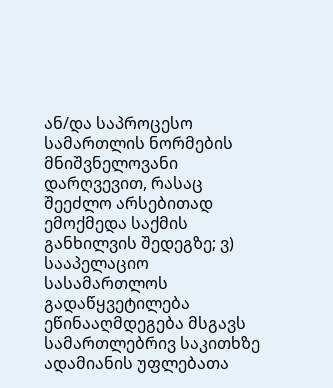ან/და საპროცესო სამართლის ნორმების მნიშვნელოვანი დარღვევით, რასაც შეეძლო არსებითად ემოქმედა საქმის განხილვის შედეგზე; ვ) სააპელაციო სასამართლოს გადაწყვეტილება ეწინააღმდეგება მსგავს სამართლებრივ საკითხზე ადამიანის უფლებათა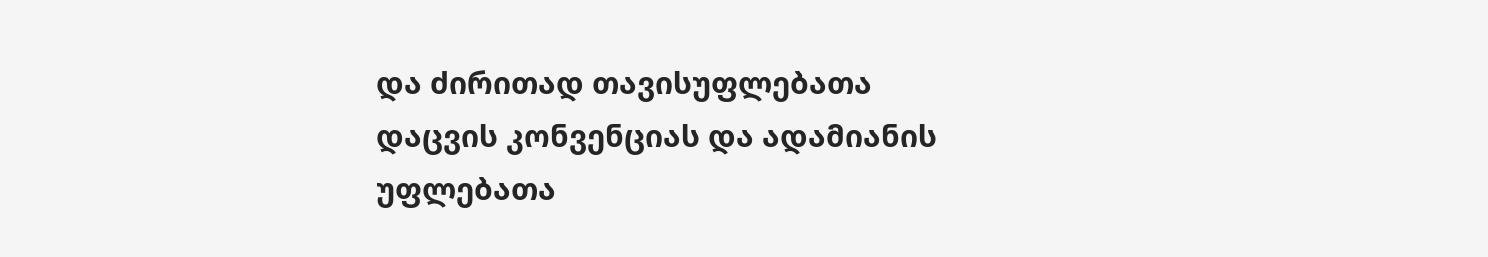და ძირითად თავისუფლებათა დაცვის კონვენციას და ადამიანის უფლებათა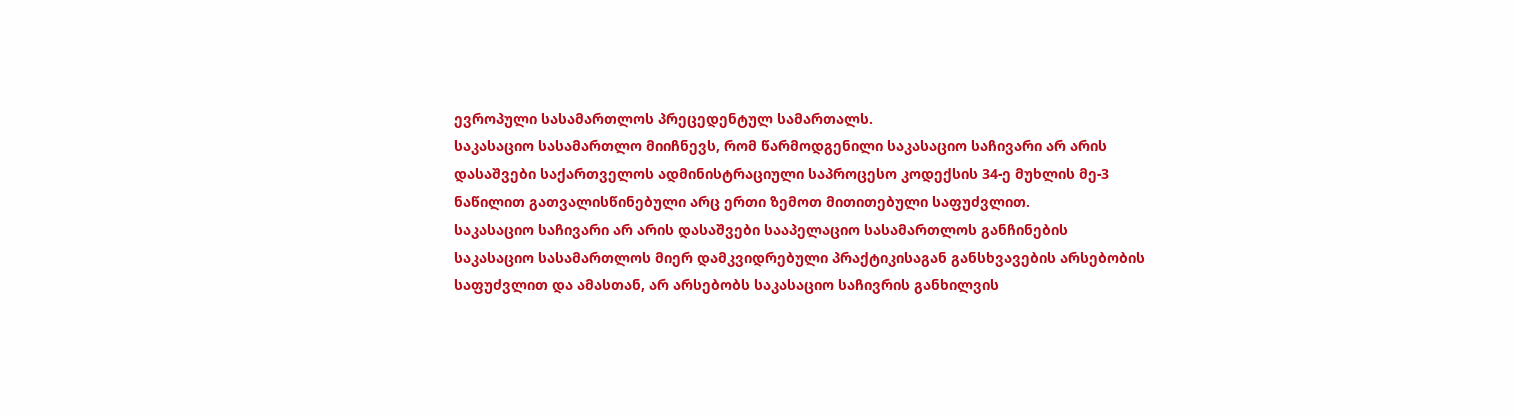ევროპული სასამართლოს პრეცედენტულ სამართალს.
საკასაციო სასამართლო მიიჩნევს, რომ წარმოდგენილი საკასაციო საჩივარი არ არის დასაშვები საქართველოს ადმინისტრაციული საპროცესო კოდექსის 34-ე მუხლის მე-3 ნაწილით გათვალისწინებული არც ერთი ზემოთ მითითებული საფუძვლით.
საკასაციო საჩივარი არ არის დასაშვები სააპელაციო სასამართლოს განჩინების საკასაციო სასამართლოს მიერ დამკვიდრებული პრაქტიკისაგან განსხვავების არსებობის საფუძვლით და ამასთან, არ არსებობს საკასაციო საჩივრის განხილვის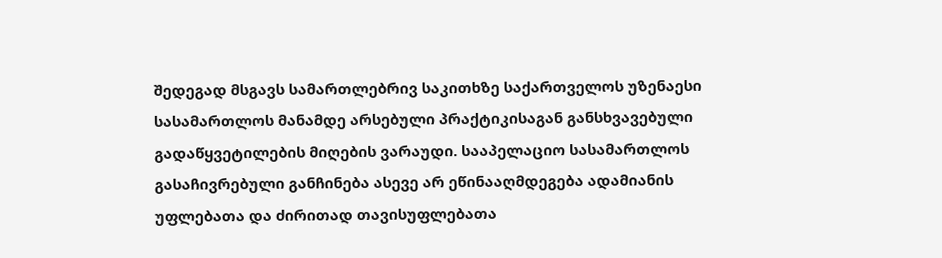შედეგად მსგავს სამართლებრივ საკითხზე საქართველოს უზენაესი სასამართლოს მანამდე არსებული პრაქტიკისაგან განსხვავებული გადაწყვეტილების მიღების ვარაუდი. სააპელაციო სასამართლოს გასაჩივრებული განჩინება ასევე არ ეწინააღმდეგება ადამიანის უფლებათა და ძირითად თავისუფლებათა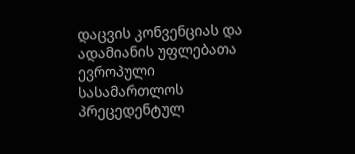დაცვის კონვენციას და ადამიანის უფლებათა ევროპული სასამართლოს პრეცედენტულ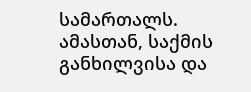სამართალს. ამასთან, საქმის განხილვისა და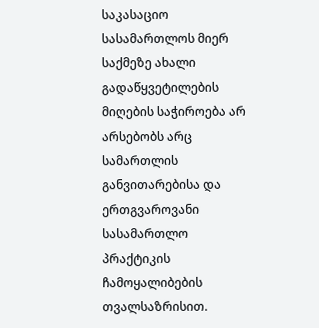საკასაციო სასამართლოს მიერ საქმეზე ახალი გადაწყვეტილების მიღების საჭიროება არ არსებობს არც სამართლის განვითარებისა და ერთგვაროვანი სასამართლო პრაქტიკის ჩამოყალიბების თვალსაზრისით.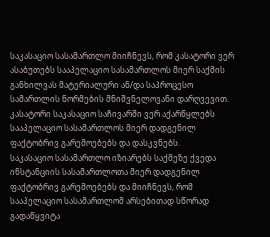საკასაციო სასამართლო მიიჩნევს, რომ კასატორი ვერ ასაბუთებს სააპელაციო სასამართლოს მიერ საქმის განხილვას მატერიალური ან/და საპროცესო სამართლის ნორმების მნიშვნელოვანი დარღვევით. კასატორი საკასაციო საჩივარში ვერ აქარწყლებს სააპელაციო სასამართლოს მიერ დადგენილ ფაქტობრივ გარემოებებს და დასკვნებს.
საკასაციო სასამართლო იზიარებს საქმეზე ქვედა ინსტანციის სასამართლოთა მიერ დადგენილ ფაქტობრივ გარემოებებს და მიიჩნევს, რომ სააპელაციო სასამართლომ არსებითად სწორად გადაწყვიტა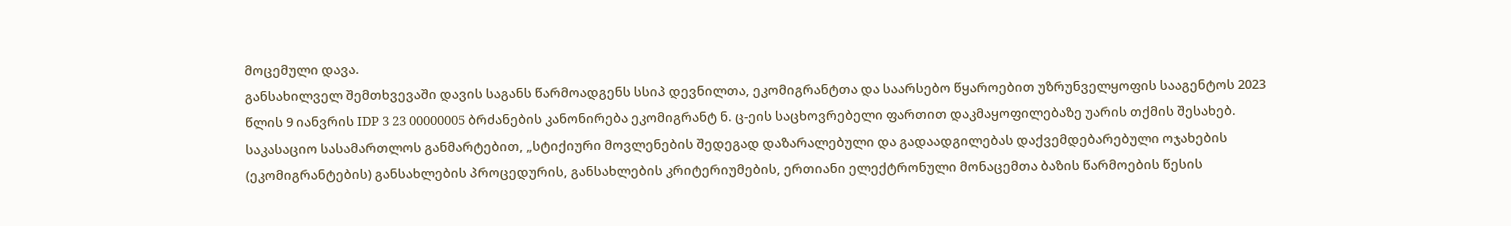მოცემული დავა.
განსახილველ შემთხვევაში დავის საგანს წარმოადგენს სსიპ დევნილთა, ეკომიგრანტთა და საარსებო წყაროებით უზრუნველყოფის სააგენტოს 2023 წლის 9 იანვრის IDP 3 23 00000005 ბრძანების კანონირება ეკომიგრანტ ნ. ც-ეის საცხოვრებელი ფართით დაკმაყოფილებაზე უარის თქმის შესახებ.
საკასაციო სასამართლოს განმარტებით, „სტიქიური მოვლენების შედეგად დაზარალებული და გადაადგილებას დაქვემდებარებული ოჯახების (ეკომიგრანტების) განსახლების პროცედურის, განსახლების კრიტერიუმების, ერთიანი ელექტრონული მონაცემთა ბაზის წარმოების წესის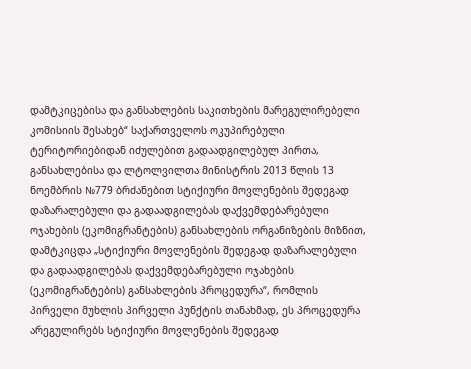დამტკიცებისა და განსახლების საკითხების მარეგულირებელი კომისიის შესახებ“ საქართველოს ოკუპირებული ტერიტორიებიდან იძულებით გადაადგილებულ პირთა, განსახლებისა და ლტოლვილთა მინისტრის 2013 წლის 13 ნოემბრის №779 ბრძანებით სტიქიური მოვლენების შედეგად დაზარალებული და გადაადგილებას დაქვემდებარებული ოჯახების (ეკომიგრანტების) განსახლების ორგანიზების მიზნით, დამტკიცდა „სტიქიური მოვლენების შედეგად დაზარალებული და გადაადგილებას დაქვემდებარებული ოჯახების (ეკომიგრანტების) განსახლების პროცედურა“, რომლის პირველი მუხლის პირველი პუნქტის თანახმად, ეს პროცედურა არეგულირებს სტიქიური მოვლენების შედეგად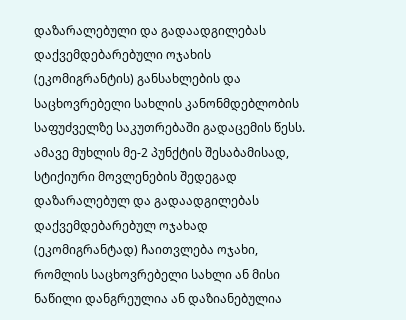დაზარალებული და გადაადგილებას დაქვემდებარებული ოჯახის (ეკომიგრანტის) განსახლების და საცხოვრებელი სახლის კანონმდებლობის საფუძველზე საკუთრებაში გადაცემის წესს. ამავე მუხლის მე-2 პუნქტის შესაბამისად, სტიქიური მოვლენების შედეგად დაზარალებულ და გადაადგილებას დაქვემდებარებულ ოჯახად (ეკომიგრანტად) ჩაითვლება ოჯახი, რომლის საცხოვრებელი სახლი ან მისი ნაწილი დანგრეულია ან დაზიანებულია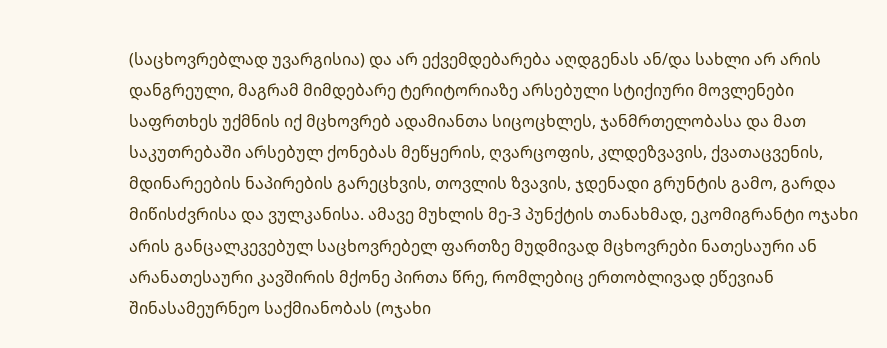(საცხოვრებლად უვარგისია) და არ ექვემდებარება აღდგენას ან/და სახლი არ არის დანგრეული, მაგრამ მიმდებარე ტერიტორიაზე არსებული სტიქიური მოვლენები საფრთხეს უქმნის იქ მცხოვრებ ადამიანთა სიცოცხლეს, ჯანმრთელობასა და მათ საკუთრებაში არსებულ ქონებას მეწყერის, ღვარცოფის, კლდეზვავის, ქვათაცვენის, მდინარეების ნაპირების გარეცხვის, თოვლის ზვავის, ჯდენადი გრუნტის გამო, გარდა მიწისძვრისა და ვულკანისა. ამავე მუხლის მე-3 პუნქტის თანახმად, ეკომიგრანტი ოჯახი არის განცალკევებულ საცხოვრებელ ფართზე მუდმივად მცხოვრები ნათესაური ან არანათესაური კავშირის მქონე პირთა წრე, რომლებიც ერთობლივად ეწევიან შინასამეურნეო საქმიანობას (ოჯახი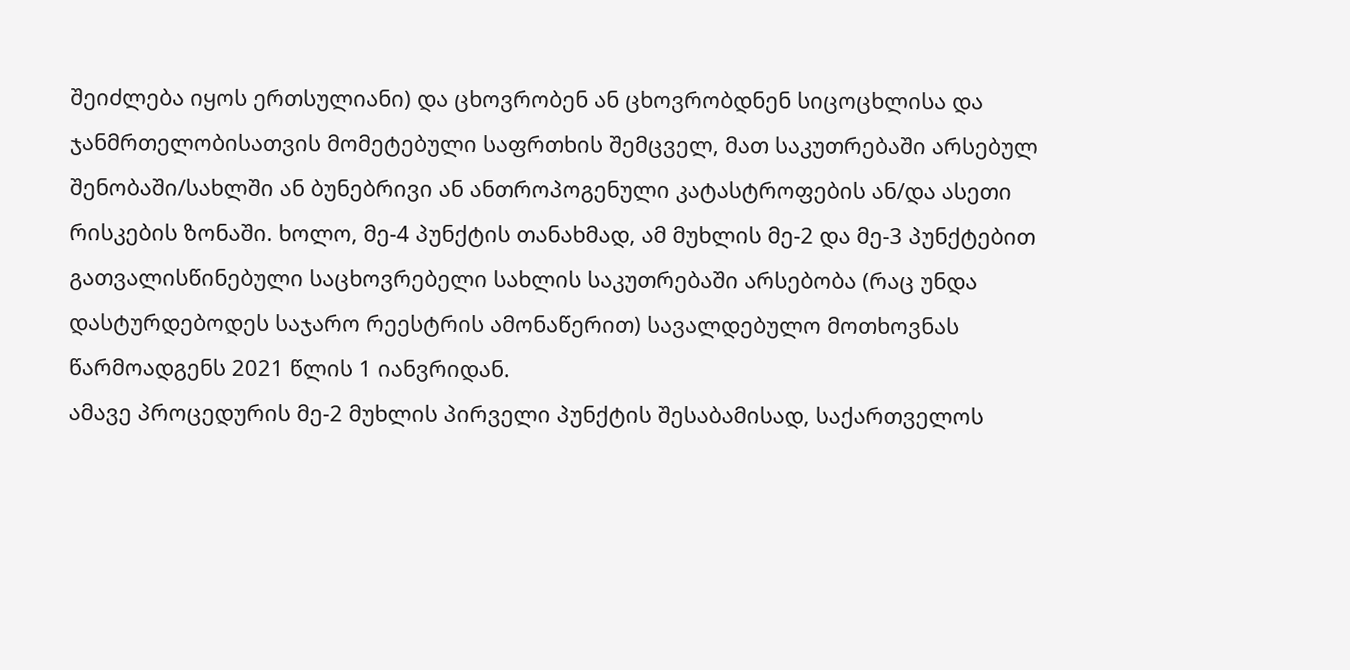შეიძლება იყოს ერთსულიანი) და ცხოვრობენ ან ცხოვრობდნენ სიცოცხლისა და ჯანმრთელობისათვის მომეტებული საფრთხის შემცველ, მათ საკუთრებაში არსებულ შენობაში/სახლში ან ბუნებრივი ან ანთროპოგენული კატასტროფების ან/და ასეთი რისკების ზონაში. ხოლო, მე-4 პუნქტის თანახმად, ამ მუხლის მე-2 და მე-3 პუნქტებით გათვალისწინებული საცხოვრებელი სახლის საკუთრებაში არსებობა (რაც უნდა დასტურდებოდეს საჯარო რეესტრის ამონაწერით) სავალდებულო მოთხოვნას წარმოადგენს 2021 წლის 1 იანვრიდან.
ამავე პროცედურის მე-2 მუხლის პირველი პუნქტის შესაბამისად, საქართველოს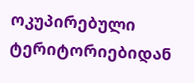ოკუპირებული ტერიტორიებიდან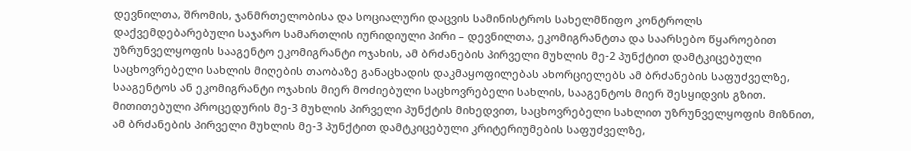დევნილთა, შრომის, ჯანმრთელობისა და სოციალური დაცვის სამინისტროს სახელმწიფო კონტროლს დაქვემდებარებული საჯარო სამართლის იურიდიული პირი – დევნილთა, ეკომიგრანტთა და საარსებო წყაროებით უზრუნველყოფის სააგენტო ეკომიგრანტი ოჯახის, ამ ბრძანების პირველი მუხლის მე-2 პუნქტით დამტკიცებული საცხოვრებელი სახლის მიღების თაობაზე განაცხადის დაკმაყოფილებას ახორციელებს ამ ბრძანების საფუძველზე, სააგენტოს ან ეკომიგრანტი ოჯახის მიერ მოძიებული საცხოვრებელი სახლის, სააგენტოს მიერ შესყიდვის გზით.
მითითებული პროცედურის მე-3 მუხლის პირველი პუნქტის მიხედვით, საცხოვრებელი სახლით უზრუნველყოფის მიზნით, ამ ბრძანების პირველი მუხლის მე-3 პუნქტით დამტკიცებული კრიტერიუმების საფუძველზე,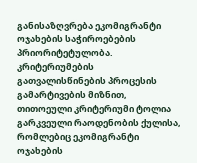განისაზღვრება ეკომიგრანტი ოჯახების საჭიროებების პრიორიტეტულობა. კრიტერიუმების გათვალისწინების პროცესის გამარტივების მიზნით, თითოეული კრიტერიუმი ტოლია გარკვეული რაოდენობის ქულისა, რომლებიც ეკომიგრანტი ოჯახების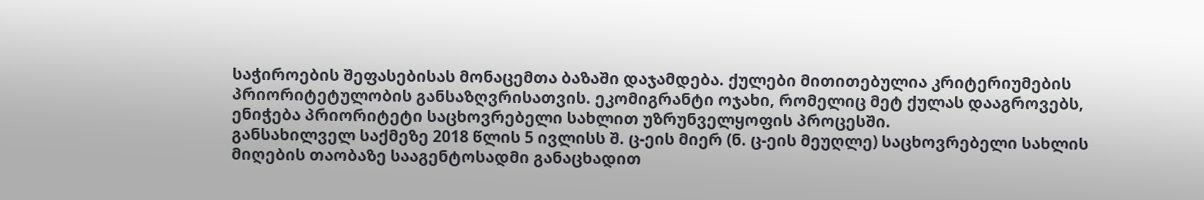საჭიროების შეფასებისას მონაცემთა ბაზაში დაჯამდება. ქულები მითითებულია კრიტერიუმების პრიორიტეტულობის განსაზღვრისათვის. ეკომიგრანტი ოჯახი, რომელიც მეტ ქულას დააგროვებს, ენიჭება პრიორიტეტი საცხოვრებელი სახლით უზრუნველყოფის პროცესში.
განსახილველ საქმეზე 2018 წლის 5 ივლისს შ. ც-ეის მიერ (ნ. ც-ეის მეუღლე) საცხოვრებელი სახლის მიღების თაობაზე სააგენტოსადმი განაცხადით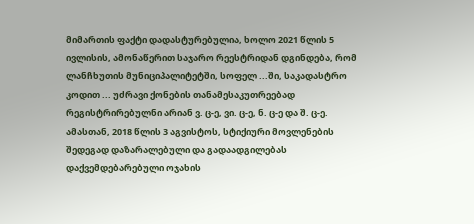მიმართის ფაქტი დადასტურებულია, ხოლო 2021 წლის 5 ივლისის, ამონაწერით საჯარო რეესტრიდან დგინდება, რომ ლანჩხუთის მუნიციპალიტეტში, სოფელ ...ში, საკადასტრო კოდით ... უძრავი ქონების თანამესაკუთრეებად რეგისტრირებულნი არიან ვ. ც-ე, ვი. ც-ე, ნ. ც-ე და შ. ც-ე.
ამასთან, 2018 წლის 3 აგვისტოს, სტიქიური მოვლენების შედეგად დაზარალებული და გადაადგილებას დაქვემდებარებული ოჯახის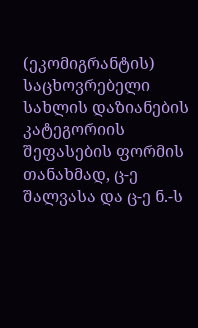(ეკომიგრანტის) საცხოვრებელი სახლის დაზიანების კატეგორიის შეფასების ფორმის თანახმად, ც-ე შალვასა და ც-ე ნ.-ს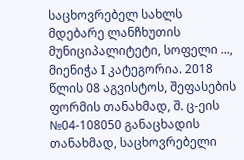საცხოვრებელ სახლს მდებარე ლანჩხუთის მუნიციპალიტეტი, სოფელი ..., მიენიჭა I კატეგორია. 2018 წლის 08 აგვისტოს, შეფასების ფორმის თანახმად, შ. ც-ეის №04-108050 განაცხადის თანახმად, საცხოვრებელი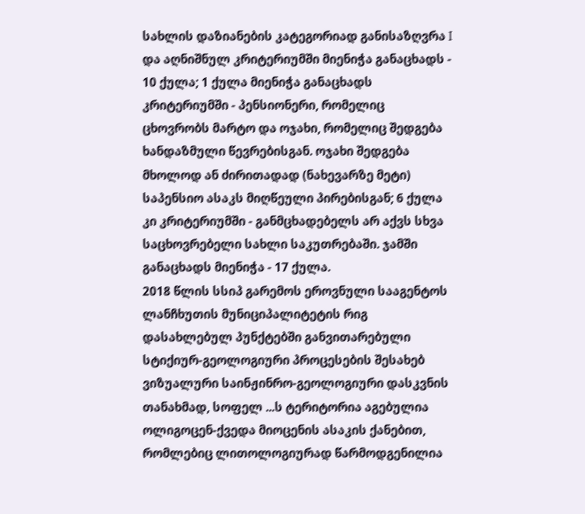სახლის დაზიანების კატეგორიად განისაზღვრა I და აღნიშნულ კრიტერიუმში მიენიჭა განაცხადს - 10 ქულა; 1 ქულა მიენიჭა განაცხადს კრიტერიუმში - პენსიონერი, რომელიც ცხოვრობს მარტო და ოჯახი, რომელიც შედგება ხანდაზმული წევრებისგან. ოჯახი შედგება მხოლოდ ან ძირითადად (ნახევარზე მეტი) საპენსიო ასაკს მიღწეული პირებისგან; 6 ქულა კი კრიტერიუმში - განმცხადებელს არ აქვს სხვა საცხოვრებელი სახლი საკუთრებაში. ჯამში განაცხადს მიენიჭა - 17 ქულა.
2018 წლის სსიპ გარემოს ეროვნული სააგენტოს ლანჩხუთის მუნიციპალიტეტის რიგ დასახლებულ პუნქტებში განვითარებული სტიქიურ-გეოლოგიური პროცესების შესახებ ვიზუალური საინჟინრო-გეოლოგიური დასკვნის თანახმად, სოფელ ...ს ტერიტორია აგებულია ოლიგოცენ-ქვედა მიოცენის ასაკის ქანებით, რომლებიც ლითოლოგიურად წარმოდგენილია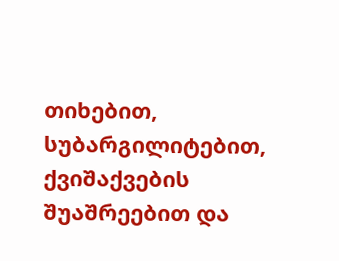თიხებით, სუბარგილიტებით, ქვიშაქვების შუაშრეებით და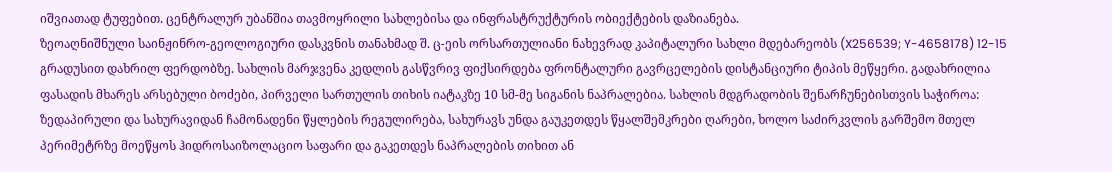იშვიათად ტუფებით. ცენტრალურ უბანშია თავმოყრილი სახლებისა და ინფრასტრუქტურის ობიექტების დაზიანება.
ზეოაღნიშნული საინჟინრო-გეოლოგიური დასკვნის თანახმად შ. ც-ეის ორსართულიანი ნახევრად კაპიტალური სახლი მდებარეობს (X256539; Y-4658178) 12-15 გრადუსით დახრილ ფერდობზე. სახლის მარჯვენა კედლის გასწვრივ ფიქსირდება ფრონტალური გავრცელების დისტანციური ტიპის მეწყერი. გადახრილია ფასადის მხარეს არსებული ბოძები, პირველი სართულის თიხის იატაკზე 10 სმ-მე სიგანის ნაპრალებია. სახლის მდგრადობის შენარჩუნებისთვის საჭიროა: ზედაპირული და სახურავიდან ჩამონადენი წყლების რეგულირება, სახურავს უნდა გაუკეთდეს წყალშემკრები ღარები, ხოლო საძირკვლის გარშემო მთელ პერიმეტრზე მოეწყოს ჰიდროსაიზოლაციო საფარი და გაკეთდეს ნაპრალების თიხით ან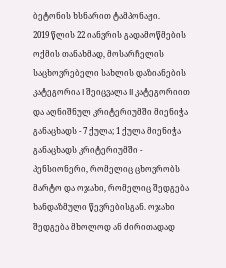ბეტონის ხსნარით ტამპონაჟი.
2019 წლის 22 იანვრის გადამოწმების ოქმის თანახმად, მოსარჩელის საცხოვრებელი სახლის დაზიანების კატეგორია I შეიცვალა II კატეგორიით და აღნიშნულ კრიტერიუმში მიენიჭა განაცხადს - 7 ქულა; 1 ქულა მიენიჭა განაცხადს კრიტერიუმში - პენსიონერი, რომელიც ცხოვრობს მარტო და ოჯახი, რომელიც შედგება ხანდაზმული წევრებისგან. ოჯახი შედგება მხოლოდ ან ძირითადად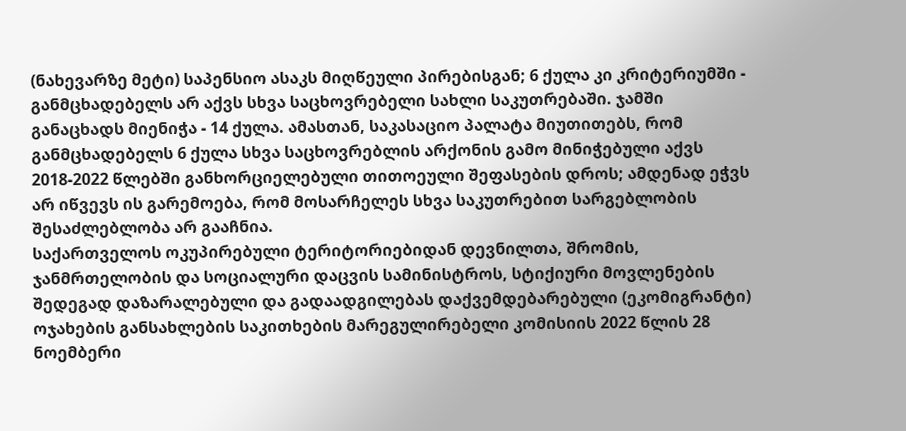(ნახევარზე მეტი) საპენსიო ასაკს მიღწეული პირებისგან; 6 ქულა კი კრიტერიუმში - განმცხადებელს არ აქვს სხვა საცხოვრებელი სახლი საკუთრებაში. ჯამში განაცხადს მიენიჭა - 14 ქულა. ამასთან, საკასაციო პალატა მიუთითებს, რომ განმცხადებელს 6 ქულა სხვა საცხოვრებლის არქონის გამო მინიჭებული აქვს 2018-2022 წლებში განხორციელებული თითოეული შეფასების დროს; ამდენად ეჭვს არ იწვევს ის გარემოება, რომ მოსარჩელეს სხვა საკუთრებით სარგებლობის შესაძლებლობა არ გააჩნია.
საქართველოს ოკუპირებული ტერიტორიებიდან დევნილთა, შრომის, ჯანმრთელობის და სოციალური დაცვის სამინისტროს, სტიქიური მოვლენების შედეგად დაზარალებული და გადაადგილებას დაქვემდებარებული (ეკომიგრანტი) ოჯახების განსახლების საკითხების მარეგულირებელი კომისიის 2022 წლის 28 ნოემბერი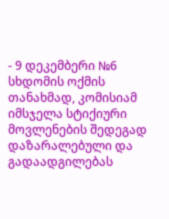- 9 დეკემბერი №6 სხდომის ოქმის თანახმად, კომისიამ იმსჯელა სტიქიური მოვლენების შედეგად დაზარალებული და გადაადგილებას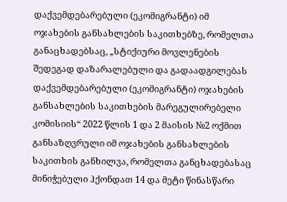დაქვემდებარებული (ეკომიგრანტი) იმ ოჯახების განსახლების საკითხებზე, რომელთა განაცხადებსაც, „სტიქიური მოვლენების შედეგად დაზარალებული და გადაადგილებას დაქვემდებარებული (ეკომიგრანტი) ოჯახების განსახლების საკითხების მარეგულირებელი კომისიის“ 2022 წლის 1 და 2 მაისის №2 ოქმით განსაზღვრული იმ ოჯახების განსახლების საკითხის განხილვა, რომელთა განცხადებასაც მინიჭებული ჰქონდათ 14 და მეტი წინასწარი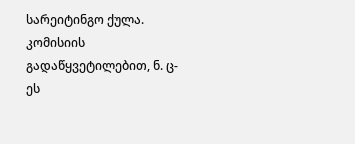სარეიტინგო ქულა. კომისიის გადაწყვეტილებით, ნ. ც-ეს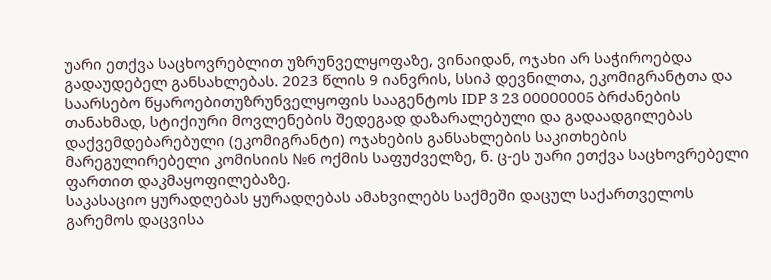უარი ეთქვა საცხოვრებლით უზრუნველყოფაზე, ვინაიდან, ოჯახი არ საჭიროებდა გადაუდებელ განსახლებას. 2023 წლის 9 იანვრის, სსიპ დევნილთა, ეკომიგრანტთა და საარსებო წყაროებითუზრუნველყოფის სააგენტოს IDP 3 23 00000005 ბრძანების თანახმად, სტიქიური მოვლენების შედეგად დაზარალებული და გადაადგილებას დაქვემდებარებული (ეკომიგრანტი) ოჯახების განსახლების საკითხების მარეგულირებელი კომისიის №6 ოქმის საფუძველზე, ნ. ც-ეს უარი ეთქვა საცხოვრებელი ფართით დაკმაყოფილებაზე.
საკასაციო ყურადღებას ყურადღებას ამახვილებს საქმეში დაცულ საქართველოს გარემოს დაცვისა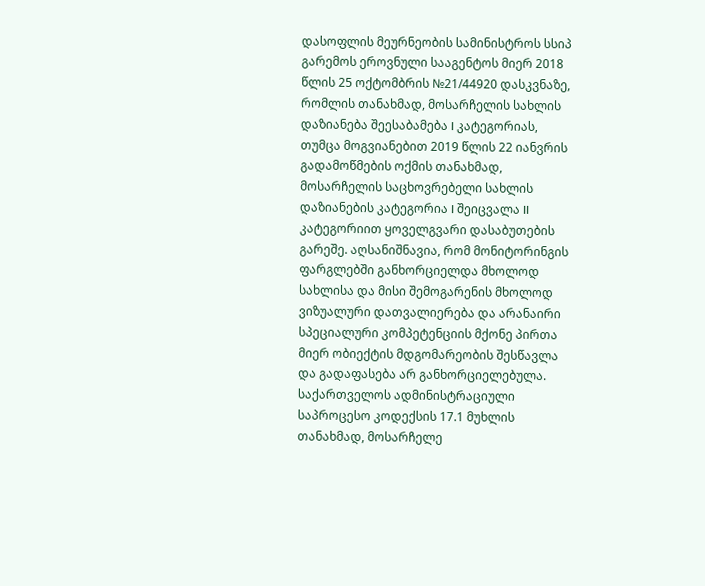დასოფლის მეურნეობის სამინისტროს სსიპ გარემოს ეროვნული სააგენტოს მიერ 2018 წლის 25 ოქტომბრის №21/44920 დასკვნაზე, რომლის თანახმად, მოსარჩელის სახლის დაზიანება შეესაბამება I კატეგორიას, თუმცა მოგვიანებით 2019 წლის 22 იანვრის გადამოწმების ოქმის თანახმად, მოსარჩელის საცხოვრებელი სახლის დაზიანების კატეგორია I შეიცვალა II კატეგორიით ყოველგვარი დასაბუთების გარეშე. აღსანიშნავია, რომ მონიტორინგის ფარგლებში განხორციელდა მხოლოდ სახლისა და მისი შემოგარენის მხოლოდ ვიზუალური დათვალიერება და არანაირი სპეციალური კომპეტენციის მქონე პირთა მიერ ობიექტის მდგომარეობის შესწავლა და გადაფასება არ განხორციელებულა.
საქართველოს ადმინისტრაციული საპროცესო კოდექსის 17.1 მუხლის თანახმად, მოსარჩელე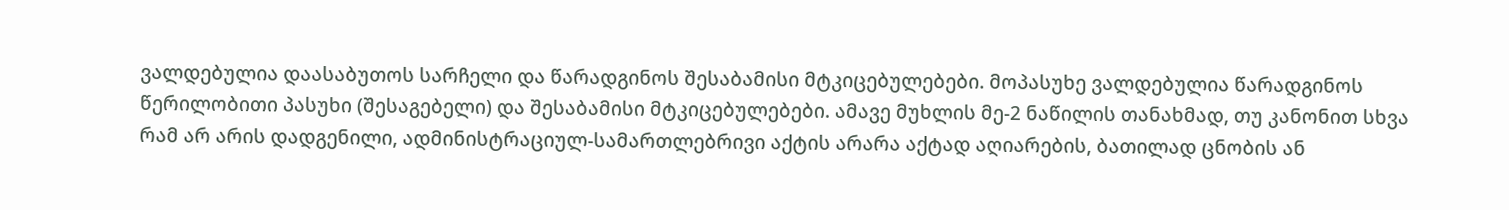ვალდებულია დაასაბუთოს სარჩელი და წარადგინოს შესაბამისი მტკიცებულებები. მოპასუხე ვალდებულია წარადგინოს წერილობითი პასუხი (შესაგებელი) და შესაბამისი მტკიცებულებები. ამავე მუხლის მე-2 ნაწილის თანახმად, თუ კანონით სხვა რამ არ არის დადგენილი, ადმინისტრაციულ-სამართლებრივი აქტის არარა აქტად აღიარების, ბათილად ცნობის ან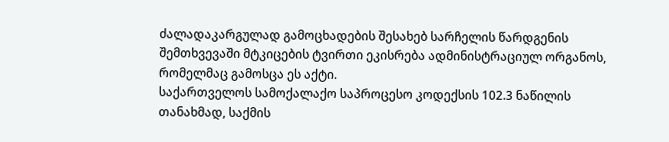ძალადაკარგულად გამოცხადების შესახებ სარჩელის წარდგენის შემთხვევაში მტკიცების ტვირთი ეკისრება ადმინისტრაციულ ორგანოს, რომელმაც გამოსცა ეს აქტი.
საქართველოს სამოქალაქო საპროცესო კოდექსის 102.3 ნაწილის თანახმად, საქმის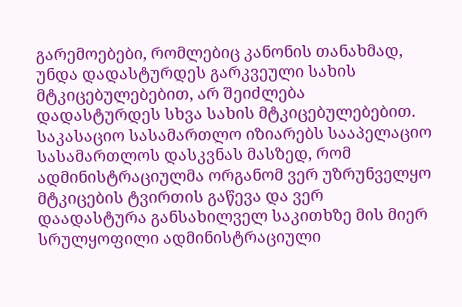გარემოებები, რომლებიც კანონის თანახმად, უნდა დადასტურდეს გარკვეული სახის მტკიცებულებებით, არ შეიძლება დადასტურდეს სხვა სახის მტკიცებულებებით. საკასაციო სასამართლო იზიარებს სააპელაციო სასამართლოს დასკვნას მასზედ, რომ ადმინისტრაციულმა ორგანომ ვერ უზრუნველყო მტკიცების ტვირთის გაწევა და ვერ დაადასტურა განსახილველ საკითხზე მის მიერ სრულყოფილი ადმინისტრაციული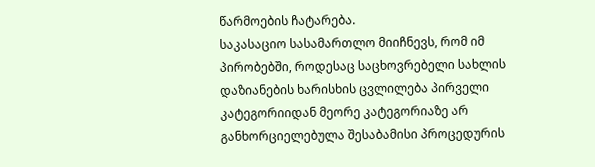წარმოების ჩატარება.
საკასაციო სასამართლო მიიჩნევს, რომ იმ პირობებში, როდესაც საცხოვრებელი სახლის დაზიანების ხარისხის ცვლილება პირველი კატეგორიიდან მეორე კატეგორიაზე არ განხორციელებულა შესაბამისი პროცედურის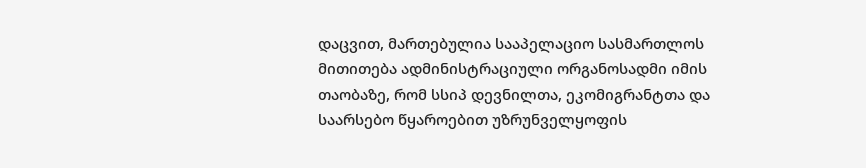დაცვით, მართებულია სააპელაციო სასმართლოს მითითება ადმინისტრაციული ორგანოსადმი იმის თაობაზე, რომ სსიპ დევნილთა, ეკომიგრანტთა და საარსებო წყაროებით უზრუნველყოფის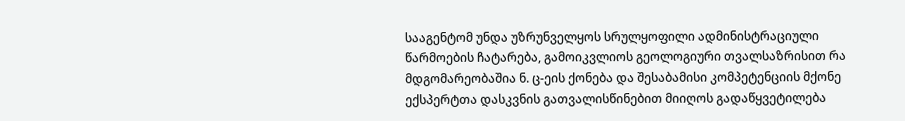სააგენტომ უნდა უზრუნველყოს სრულყოფილი ადმინისტრაციული წარმოების ჩატარება, გამოიკვლიოს გეოლოგიური თვალსაზრისით რა მდგომარეობაშია ნ. ც-ეის ქონება და შესაბამისი კომპეტენციის მქონე ექსპერტთა დასკვნის გათვალისწინებით მიიღოს გადაწყვეტილება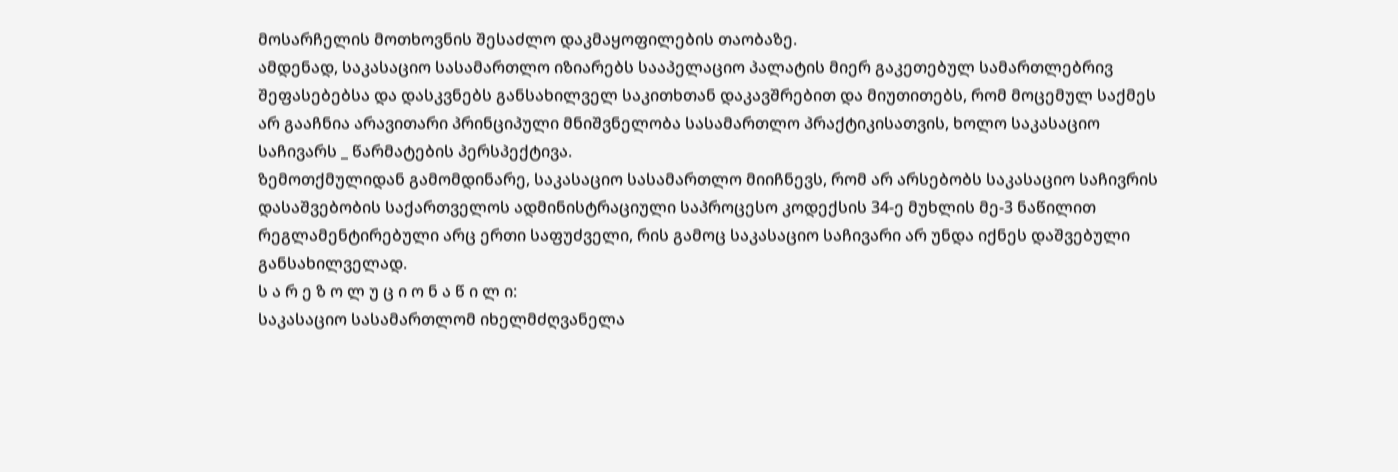მოსარჩელის მოთხოვნის შესაძლო დაკმაყოფილების თაობაზე.
ამდენად, საკასაციო სასამართლო იზიარებს სააპელაციო პალატის მიერ გაკეთებულ სამართლებრივ შეფასებებსა და დასკვნებს განსახილველ საკითხთან დაკავშრებით და მიუთითებს, რომ მოცემულ საქმეს არ გააჩნია არავითარი პრინციპული მნიშვნელობა სასამართლო პრაქტიკისათვის, ხოლო საკასაციო საჩივარს _ წარმატების პერსპექტივა.
ზემოთქმულიდან გამომდინარე, საკასაციო სასამართლო მიიჩნევს, რომ არ არსებობს საკასაციო საჩივრის დასაშვებობის საქართველოს ადმინისტრაციული საპროცესო კოდექსის 34-ე მუხლის მე-3 ნაწილით რეგლამენტირებული არც ერთი საფუძველი, რის გამოც საკასაციო საჩივარი არ უნდა იქნეს დაშვებული განსახილველად.
ს ა რ ე ზ ო ლ უ ც ი ო ნ ა წ ი ლ ი:
საკასაციო სასამართლომ იხელმძღვანელა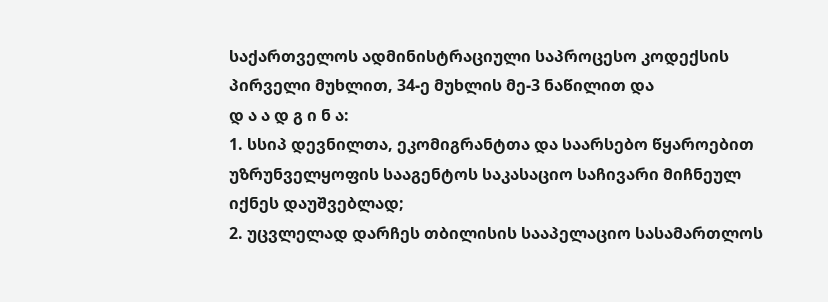საქართველოს ადმინისტრაციული საპროცესო კოდექსის პირველი მუხლით, 34-ე მუხლის მე-3 ნაწილით და
დ ა ა დ გ ი ნ ა:
1. სსიპ დევნილთა, ეკომიგრანტთა და საარსებო წყაროებით უზრუნველყოფის სააგენტოს საკასაციო საჩივარი მიჩნეულ იქნეს დაუშვებლად;
2. უცვლელად დარჩეს თბილისის სააპელაციო სასამართლოს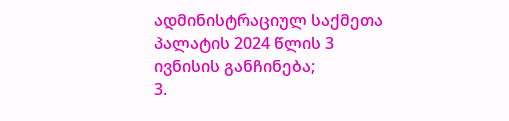ადმინისტრაციულ საქმეთა პალატის 2024 წლის 3 ივნისის განჩინება;
3.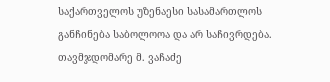საქართველოს უზენაესი სასამართლოს განჩინება საბოლოოა და არ საჩივრდება.
თავმჯდომარე მ. ვაჩაძე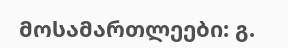მოსამართლეები: გ.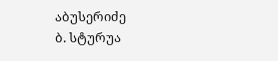აბუსერიძე
ბ. სტურუა